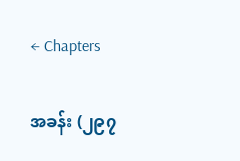← Chapters

အခန်း (၂၉၇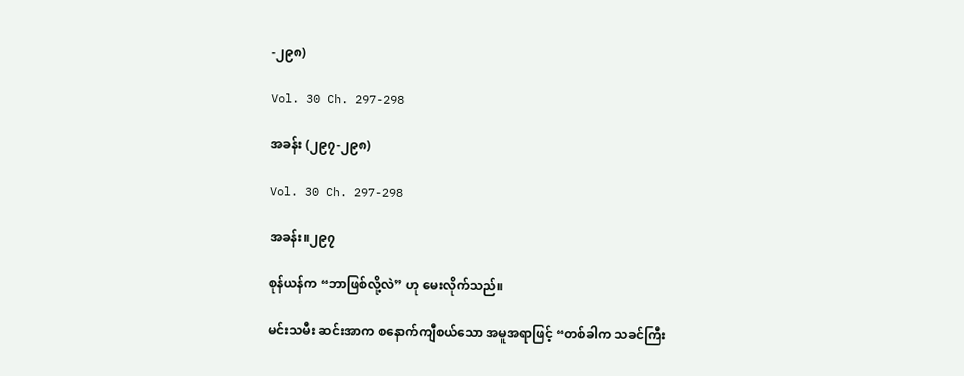-၂၉၈)

Vol. 30 Ch. 297-298

အခန်း (၂၉၇-၂၉၈)

Vol. 30 Ch. 297-298

အခန်း။၂၉၇

စုန်ယန်က “ဘာဖြစ်လို့လဲ” ဟု မေးလိုက်သည်။

မင်းသမီး ဆင်းအာက စနောက်ကျီစယ်သော အမူအရာဖြင့် “တစ်ခါက သခင်ကြီး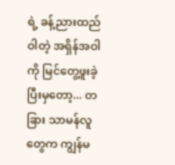ရဲ့ ခန့်ညားထည်ဝါတဲ့ အရှိန်အဝါကို မြင်တွေ့ဖူးခဲ့ပြီးမှတော့... တခြား သာမန်လူတွေက ကျွန်မ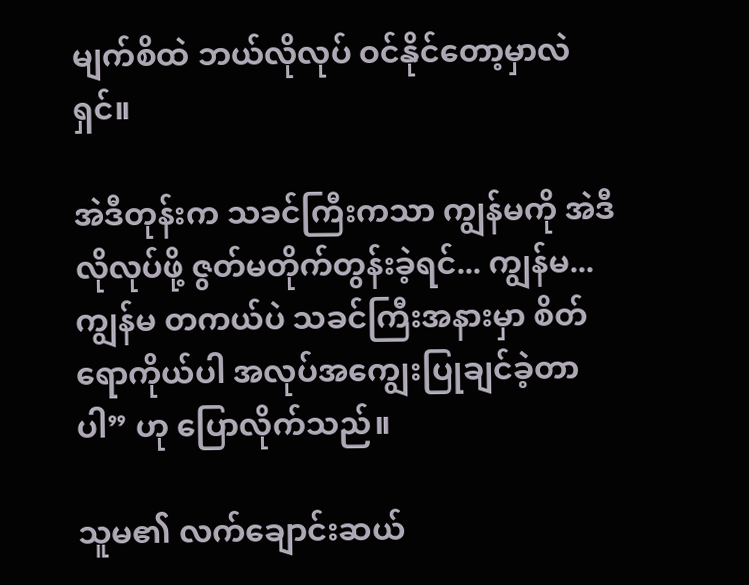မျက်စိထဲ ဘယ်လိုလုပ် ဝင်နိုင်တော့မှာလဲရှင်။

အဲဒီတုန်းက သခင်ကြီးကသာ ကျွန်မကို အဲဒီလိုလုပ်ဖို့ ဇွတ်မတိုက်တွန်းခဲ့ရင်... ကျွန်မ... ကျွန်မ တကယ်ပဲ သခင်ကြီးအနားမှာ စိတ်ရောကိုယ်ပါ အလုပ်အကျွေးပြုချင်ခဲ့တာပါ” ဟု ပြောလိုက်သည်။

သူမ၏ လက်ချောင်းဆယ်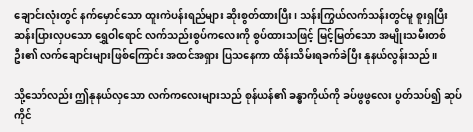ချောင်းလုံးတွင် နက်မှောင်သော ထူးကဲပန်းရည်များ ဆိုးစွတ်ထားပြီး၊ သန်းကြွယ်လက်သန်းတွင်မူ စူးရှပြီး ဆန်းပြားလှပသော ရွှေဝါရောင် လက်သည်းစွပ်ကလေးကို စွပ်ထားသဖြင့် မြင့်မြတ်သော အမျိုးသမီးတစ်ဦး၏ လက်ချောင်းများဖြစ်ကြောင်း အထင်အရှား ပြသနေကာ ထိန်းသိမ်းရခက်ခဲပြီး နုနယ်လွန်းသည်။

သို့သော်လည်း ဤနုနယ်လှသော လက်ကလေးများသည် စုန်ယန်၏ ခန္ဓာကိုယ်ကို ခပ်ဖွဖွလေး ပွတ်သပ်၍ ဆုပ်ကိုင်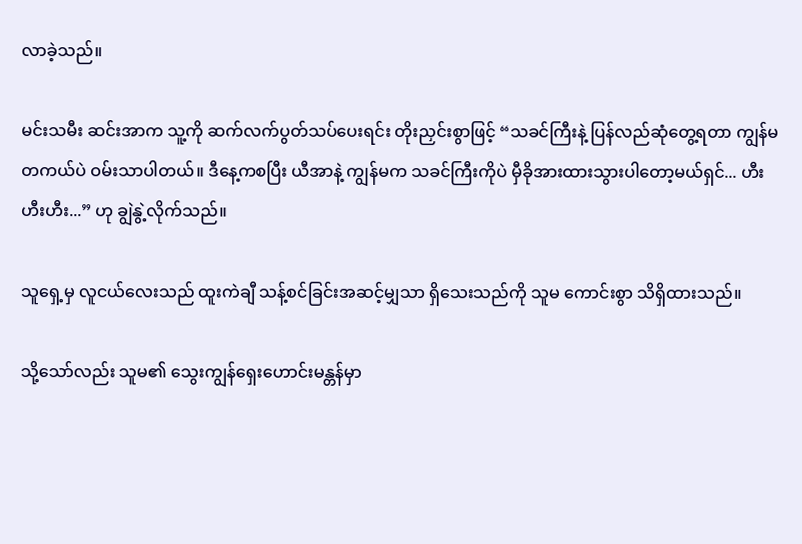လာခဲ့သည်။

မင်းသမီး ဆင်းအာက သူ့ကို ဆက်လက်ပွတ်သပ်ပေးရင်း တိုးညှင်းစွာဖြင့် “သခင်ကြီးနဲ့ ပြန်လည်ဆုံတွေ့ရတာ ကျွန်မ တကယ်ပဲ ဝမ်းသာပါတယ်။ ဒီနေ့ကစပြီး ယီအာနဲ့ ကျွန်မက သခင်ကြီးကိုပဲ မှီခိုအားထားသွားပါတော့မယ်ရှင်... ဟီးဟီးဟီး...” ဟု ချွဲနွဲ့လိုက်သည်။

သူရှေ့မှ လူငယ်လေးသည် ထူးကဲချီ သန့်စင်ခြင်းအဆင့်မျှသာ ရှိသေးသည်ကို သူမ ကောင်းစွာ သိရှိထားသည်။

သို့သော်လည်း သူမ၏ သွေးကျွန်ရှေးဟောင်းမန္တန်မှာ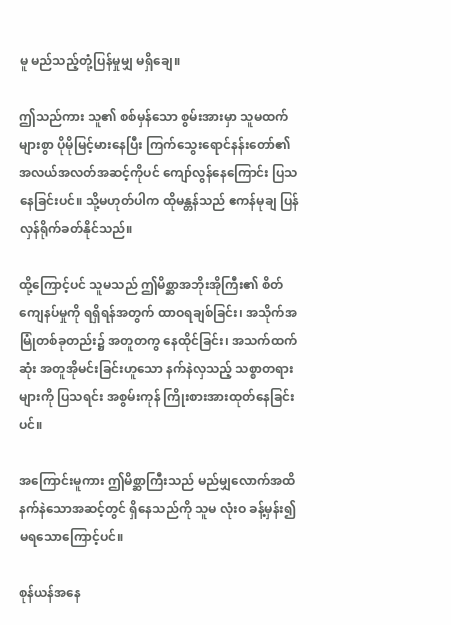မူ မည်သည့်တုံ့ပြန်မှုမျှ မရှိချေ။

ဤသည်ကား သူ၏ စစ်မှန်သော စွမ်းအားမှာ သူမထက် များစွာ ပိုမိုမြင့်မားနေပြီး ကြက်သွေးရောင်နန်းတော်၏ အလယ်အလတ်အဆင့်ကိုပင် ကျော်လွန်နေကြောင်း ပြသနေခြင်းပင်။ သို့မဟုတ်ပါက ထိုမန္တန်သည် ဧကန်မုချ ပြန်လှန်ရိုက်ခတ်နိုင်သည်။

ထို့ကြောင့်ပင် သူမသည် ဤမိစ္ဆာအဘိုးအိုကြီး၏ စိတ်ကျေနပ်မှုကို ရရှိရန်အတွက် ထာဝရချစ်ခြင်း၊ အသိုက်အမြုံတစ်ခုတည်း၌ အတူတကွ နေထိုင်ခြင်း၊ အသက်ထက်ဆုံး အတူအိုမင်းခြင်းဟူသော နက်နဲလှသည့် သစ္စာတရားများကို ပြသရင်း အစွမ်းကုန် ကြိုးစားအားထုတ်နေခြင်းပင်။

အကြောင်းမူကား ဤမိစ္ဆာကြီးသည် မည်မျှလောက်အထိ နက်နဲသောအဆင့်တွင် ရှိနေသည်ကို သူမ လုံးဝ ခန့်မှန်း၍မရသောကြောင့်ပင်။

စုန်ယန်အနေ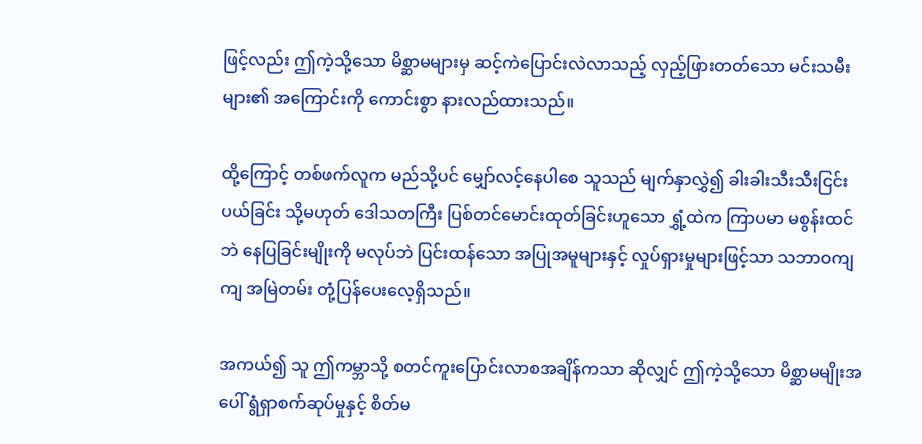ဖြင့်လည်း ဤကဲ့သို့သော မိစ္ဆာမများမှ ဆင့်ကဲပြောင်းလဲလာသည့် လှည့်ဖြားတတ်သော မင်းသမီးများ၏ အကြောင်းကို ကောင်းစွာ နားလည်ထားသည်။

ထို့ကြောင့် တစ်ဖက်လူက မည်သို့ပင် မျှော်လင့်နေပါစေ သူသည် မျက်နှာလွှဲ၍ ခါးခါးသီးသီးငြင်းပယ်ခြင်း သို့မဟုတ် ဒေါသတကြီး ပြစ်တင်မောင်းထုတ်ခြင်းဟူသော ရွှံ့ထဲက ကြာပမာ မစွန်းထင်ဘဲ နေပြခြင်းမျိုးကို မလုပ်ဘဲ ပြင်းထန်သော အပြုအမူများနှင့် လှုပ်ရှားမှုများဖြင့်သာ သဘာဝကျကျ အမြဲတမ်း တုံ့ပြန်ပေးလေ့ရှိသည်။

အကယ်၍ သူ ဤကမ္ဘာသို့ စတင်ကူးပြောင်းလာစအချိန်ကသာ ဆိုလျှင် ဤကဲ့သို့သော မိစ္ဆာမမျိုးအပေါ် ရွံရှာစက်ဆုပ်မှုနှင့် စိတ်မ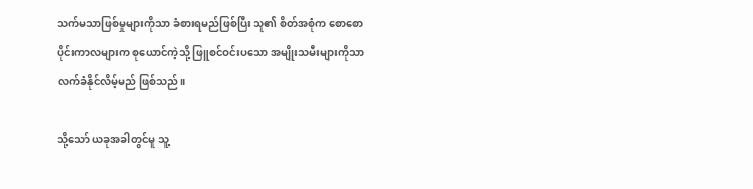သက်မသာဖြစ်မှုများကိုသာ ခံစားရမည်ဖြစ်ပြီး သူ၏ စိတ်အစုံက စောစောပိုင်းကာလများက စုယောင်ကဲ့သို့ ဖြူစင်ဝင်းပသော အမျိုးသမီးများကိုသာ လက်ခံနိုင်လိမ့်မည် ဖြစ်သည်။

သို့သော် ယခုအခါတွင်မူ သူ့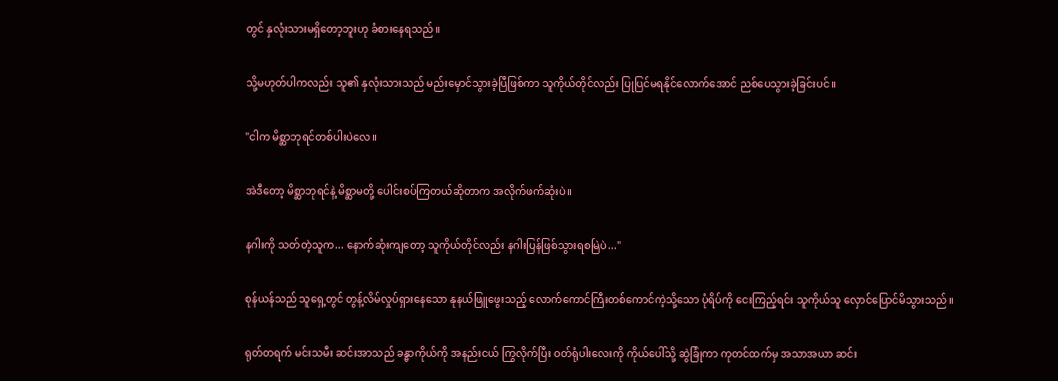တွင် နှလုံးသားမရှိတော့ဘူးဟု ခံစားနေရသည်။

သို့မဟုတ်ပါကလည်း သူ၏ နှလုံးသားသည် မည်းမှောင်သွားခဲ့ပြီဖြစ်ကာ သူကိုယ်တိုင်လည်း ပြုပြင်မရနိုင်လောက်အောင် ညစ်ပေသွားခဲ့ခြင်းပင်။

"ငါက မိစ္ဆာဘုရင်တစ်ပါးပဲလေ။

အဲဒီတော့ မိစ္ဆာဘုရင်နဲ့ မိစ္ဆာမတို့ ပေါင်းစပ်ကြတယ်ဆိုတာက အလိုက်ဖက်ဆုံးပဲ။

နဂါးကို သတ်တဲ့သူက... နောက်ဆုံးကျတော့ သူကိုယ်တိုင်လည်း နဂါးပြန်ဖြစ်သွားရစမြဲပဲ..."

စုန်ယန်သည် သူရှေ့တွင် တွန့်လိမ်လှုပ်ရှားနေသော နုနယ်ဖြူဖွေးသည့် လောက်ကောင်ကြီးတစ်ကောင်ကဲ့သို့သော ပုံရိပ်ကို ငေးကြည့်ရင်း သူကိုယ်သူ လှောင်ပြောင်မိသွားသည်။

ရုတ်တရက် မင်းသမီး ဆင်းအာသည် ခန္ဓာကိုယ်ကို အနည်းငယ် ကြွလိုက်ပြီး ဝတ်ရုံပါးလေးကို ကိုယ်ပေါ်သို့ ဆွဲခြုံကာ ကုတင်ထက်မှ အသာအယာ ဆင်း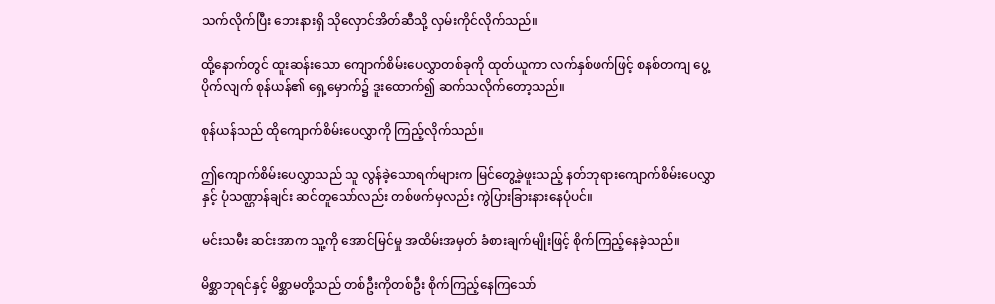သက်လိုက်ပြီး ဘေးနားရှိ သိုလှောင်အိတ်ဆီသို့ လှမ်းကိုင်လိုက်သည်။

ထို့နောက်တွင် ထူးဆန်းသော ကျောက်စိမ်းပေလွှာတစ်ခုကို ထုတ်ယူကာ လက်နှစ်ဖက်ဖြင့် စနစ်တကျ ပွေ့ပိုက်လျက် စုန်ယန်၏ ရှေ့မှောက်၌ ဒူးထောက်၍ ဆက်သလိုက်တော့သည်။

စုန်ယန်သည် ထိုကျောက်စိမ်းပေလွှာကို ကြည့်လိုက်သည်။

ဤကျောက်စိမ်းပေလွှာသည် သူ လွန်ခဲ့သောရက်များက မြင်တွေ့ခဲ့ဖူးသည့် နတ်ဘုရားကျောက်စိမ်းပေလွှာနှင့် ပုံသဏ္ဌာန်ချင်း ဆင်တူသော်လည်း တစ်ဖက်မှလည်း ကွဲပြားခြားနားနေပုံပင်။

မင်းသမီး ဆင်းအာက သူ့ကို အောင်မြင်မှု အထိမ်းအမှတ် ခံစားချက်မျိုးဖြင့် စိုက်ကြည့်နေခဲ့သည်။

မိစ္ဆာဘုရင်နှင့် မိစ္ဆာမတို့သည် တစ်ဦးကိုတစ်ဦး စိုက်ကြည့်နေကြသော်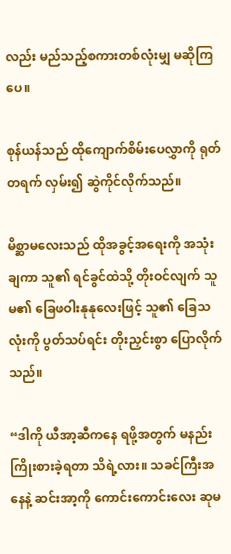လည်း မည်သည့်စကားတစ်လုံးမျှ မဆိုကြပေ။

စုန်ယန်သည် ထိုကျောက်စိမ်းပေလွှာကို ရုတ်တရက် လှမ်း၍ ဆွဲကိုင်လိုက်သည်။

မိစ္ဆာမလေးသည် ထိုအခွင့်အရေးကို အသုံးချကာ သူ၏ ရင်ခွင်ထဲသို့ တိုးဝင်လျက် သူမ၏ ခြေဖဝါးနုနုလေးဖြင့် သူ၏ ခြေသလုံးကို ပွတ်သပ်ရင်း တိုးညှင်းစွာ ပြောလိုက်သည်။

“ဒါကို ယီအာ့ဆီကနေ ရဖို့အတွက် မနည်းကြိုးစားခဲ့ရတာ သိရဲ့လား။ သခင်ကြီးအနေနဲ့ ဆင်းအာ့ကို ကောင်းကောင်းလေး ဆုမ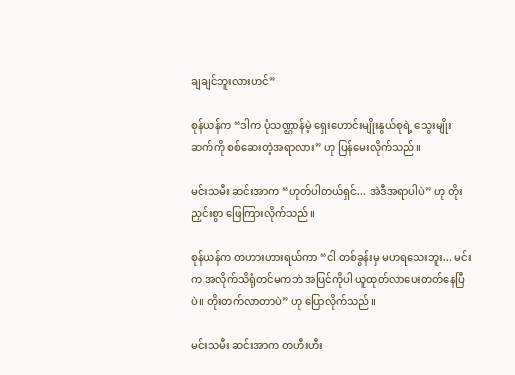ချချင်ဘူးလားဟင်”

စုန်ယန်က “ဒါက ပုံသဏ္ဌာန်မဲ့ ရှေးဟောင်းမျိုးနွယ်စုရဲ့ သွေးမျိုးဆက်ကို စစ်ဆေးတဲ့အရာလား” ဟု ပြန်မေးလိုက်သည်။

မင်းသမီး ဆင်းအာက “ဟုတ်ပါတယ်ရှင်... အဲဒီအရာပါပဲ” ဟု တိုးညှင်းစွာ ဖြေကြားလိုက်သည်။

စုန်ယန်က တဟားဟားရယ်ကာ “ငါ တစ်ခွန်းမှ မဟရသေးဘူး... မင်းက အလိုက်သိရုံတင်မကဘဲ အပြင်ကိုပါ ယူထုတ်လာပေးတတ်နေပြီပဲ။ တိုးတက်လာတာပဲ” ဟု ပြောလိုက်သည်။

မင်းသမီး ဆင်းအာက တဟီးဟီး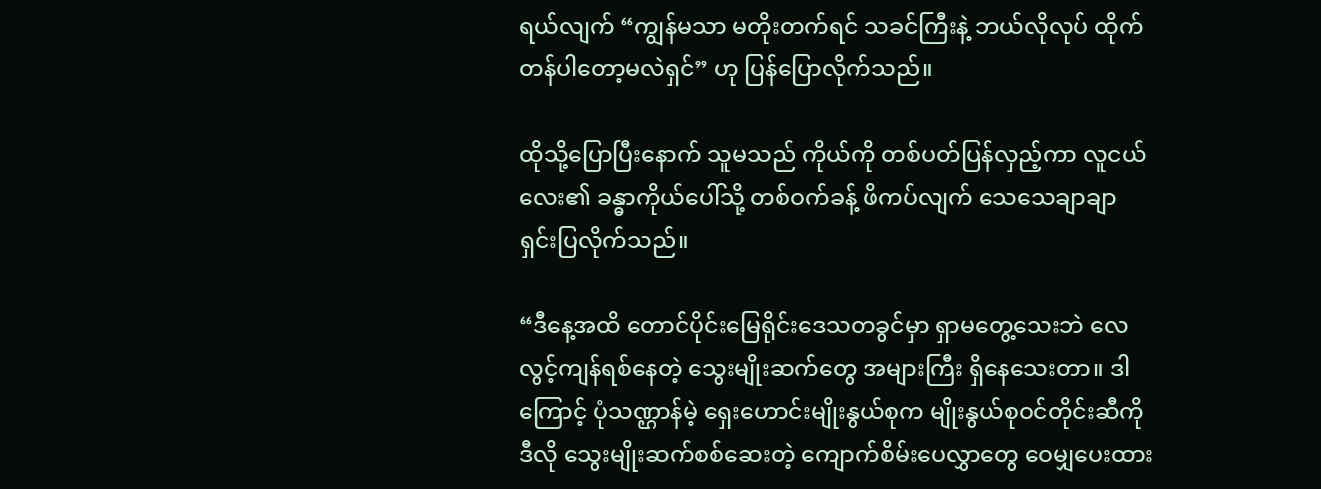ရယ်လျက် “ကျွန်မသာ မတိုးတက်ရင် သခင်ကြီးနဲ့ ဘယ်လိုလုပ် ထိုက်တန်ပါတော့မလဲရှင်” ဟု ပြန်ပြောလိုက်သည်။

ထိုသို့ပြောပြီးနောက် သူမသည် ကိုယ်ကို တစ်ပတ်ပြန်လှည့်ကာ လူငယ်လေး၏ ခန္ဓာကိုယ်ပေါ်သို့ တစ်ဝက်ခန့် ဖိကပ်လျက် သေသေချာချာ ရှင်းပြလိုက်သည်။

“ဒီနေ့အထိ တောင်ပိုင်းမြေရိုင်းဒေသတခွင်မှာ ရှာမတွေ့သေးဘဲ လေလွင့်ကျန်ရစ်နေတဲ့ သွေးမျိုးဆက်တွေ အများကြီး ရှိနေသေးတာ။ ဒါကြောင့် ပုံသဏ္ဌာန်မဲ့ ရှေးဟောင်းမျိုးနွယ်စုက မျိုးနွယ်စုဝင်တိုင်းဆီကို ဒီလို သွေးမျိုးဆက်စစ်ဆေးတဲ့ ကျောက်စိမ်းပေလွှာတွေ ဝေမျှပေးထား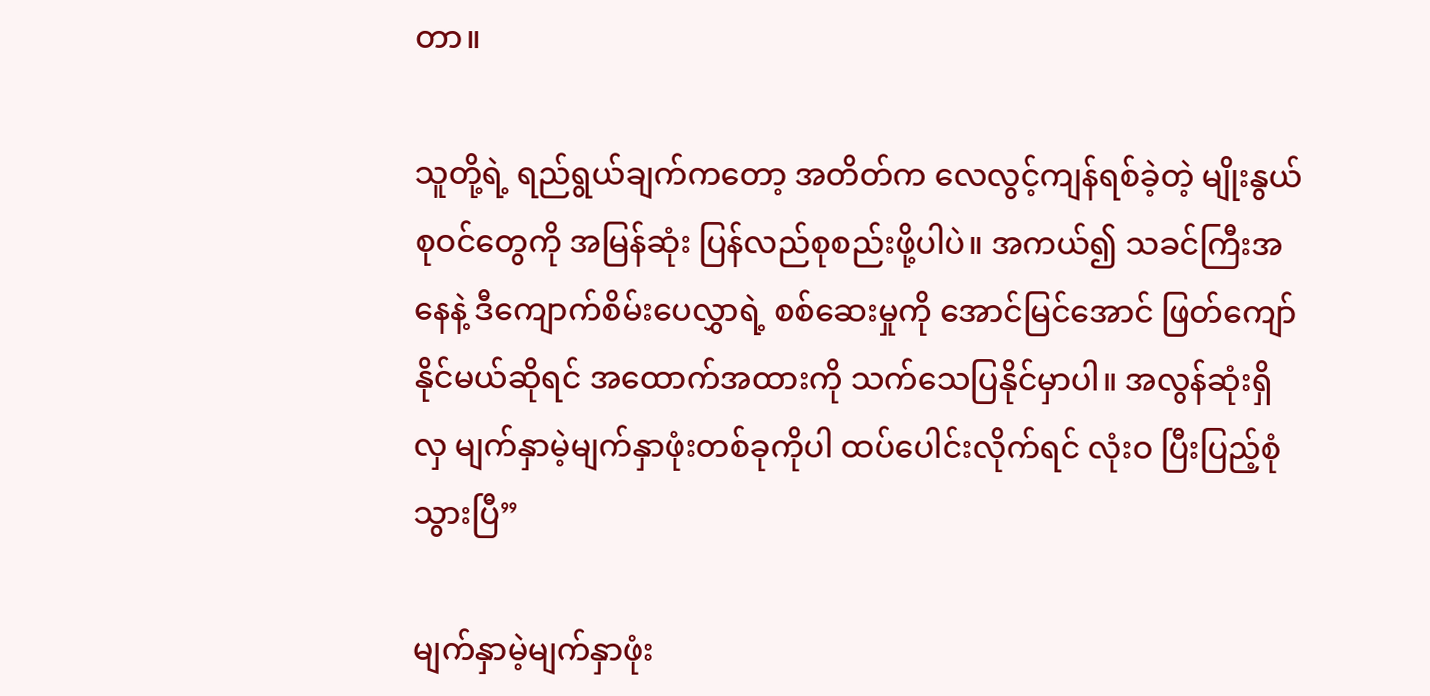တာ။

သူတို့ရဲ့ ရည်ရွယ်ချက်ကတော့ အတိတ်က လေလွင့်ကျန်ရစ်ခဲ့တဲ့ မျိုးနွယ်စုဝင်တွေကို အမြန်ဆုံး ပြန်လည်စုစည်းဖို့ပါပဲ။ အကယ်၍ သခင်ကြီးအနေနဲ့ ဒီကျောက်စိမ်းပေလွှာရဲ့ စစ်ဆေးမှုကို အောင်မြင်အောင် ဖြတ်ကျော်နိုင်မယ်ဆိုရင် အထောက်အထားကို သက်သေပြနိုင်မှာပါ။ အလွန်ဆုံးရှိလှ မျက်နှာမဲ့မျက်နှာဖုံးတစ်ခုကိုပါ ထပ်ပေါင်းလိုက်ရင် လုံးဝ ပြီးပြည့်စုံသွားပြီ”

မျက်နှာမဲ့မျက်နှာဖုံး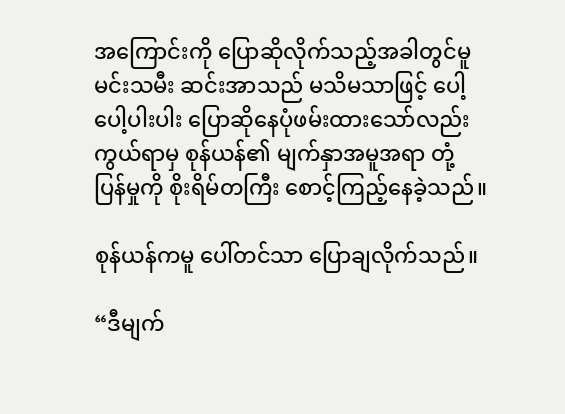အကြောင်းကို ပြောဆိုလိုက်သည့်အခါတွင်မူ မင်းသမီး ဆင်းအာသည် မသိမသာဖြင့် ပေါ့ပေါ့ပါးပါး ပြောဆိုနေပုံဖမ်းထားသော်လည်း ကွယ်ရာမှ စုန်ယန်၏ မျက်နှာအမူအရာ တုံ့ပြန်မှုကို စိုးရိမ်တကြီး စောင့်ကြည့်နေခဲ့သည်။

စုန်ယန်ကမူ ပေါ်တင်သာ ပြောချလိုက်သည်။

“ဒီမျက်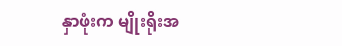နှာဖုံးက မျိုးရိုးအ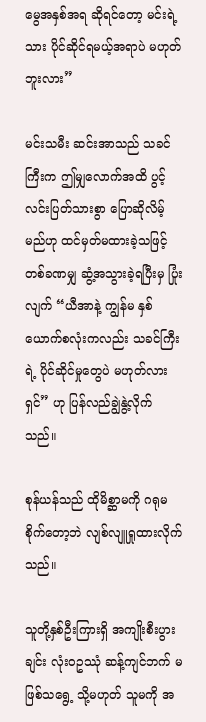မွေအနှစ်အရ ဆိုရင်တော့ မင်းရဲ့သား ပိုင်ဆိုင်ရမယ့်အရာပဲ မဟုတ်ဘူးလား”

မင်းသမီး ဆင်းအာသည် သခင်ကြီးက ဤမျှလောက်အထိ ပွင့်လင်းပြတ်သားစွာ ပြောဆိုလိမ့်မည်ဟု ထင်မှတ်မထားခဲ့သဖြင့် တစ်ခဏမျှ ဆွံ့အသွားခဲ့ရပြီးမှ ပြုံးလျက် “ယီအာနဲ့ ကျွန်မ နှစ်ယောက်စလုံးကလည်း သခင်ကြီးရဲ့ ပိုင်ဆိုင်မှုတွေပဲ မဟုတ်လားရှင်” ဟု ပြန်လည်ချွဲနွဲ့လိုက်သည်။

စုန်ယန်သည် ထိုမိစ္ဆာမကို ဂရုမစိုက်တော့ဘဲ လျစ်လျူရှုထားလိုက်သည်။

သူတို့နှစ်ဦးကြားရှိ အကျိုးစီးပွားချင်း လုံးဝဥဿုံ ဆန့်ကျင်ဘက် မဖြစ်သရွေ့ သို့မဟုတ် သူမကို အ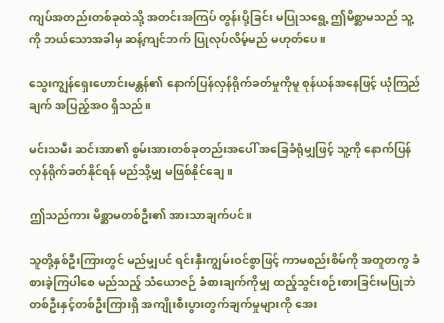ကျပ်အတည်းတစ်ခုထဲသို့ အတင်းအကြပ် တွန်းပို့ခြင်း မပြုသရွေ့ ဤမိစ္ဆာမသည် သူ့ကို ဘယ်သောအခါမှ ဆန့်ကျင်ဘက် ပြုလုပ်လိမ့်မည် မဟုတ်ပေ။

သွေးကျွန်ရှေးဟောင်းမန္တန်၏ နောက်ပြန်လှန်ရိုက်ခတ်မှုကိုမူ စုန်ယန်အနေဖြင့် ယုံကြည်ချက် အပြည့်အဝ ရှိသည်။

မင်းသမီး ဆင်းအာ၏ စွမ်းအားတစ်ခုတည်းအပေါ် အခြေခံရုံမျှဖြင့် သူ့ကို နောက်ပြန်လှန်ရိုက်ခတ်နိုင်ရန် မည်သို့မျှ မဖြစ်နိုင်ချေ။

ဤသည်ကား မိစ္ဆာမတစ်ဦး၏ အားသာချက်ပင်။

သူတို့နှစ်ဦးကြားတွင် မည်မျှပင် ရင်းနှီးကျွမ်းဝင်စွာဖြင့် ကာမစည်းစိမ်ကို အတူတကွ ခံစားခဲ့ကြပါစေ မည်သည့် သံယောဇဉ် ခံစားချက်ကိုမျှ ထည့်သွင်းစဉ်းစားခြင်းမပြုဘဲ တစ်ဦးနှင့်တစ်ဦးကြားရှိ အကျိုးစီးပွားတွက်ချက်မှုများကို အေး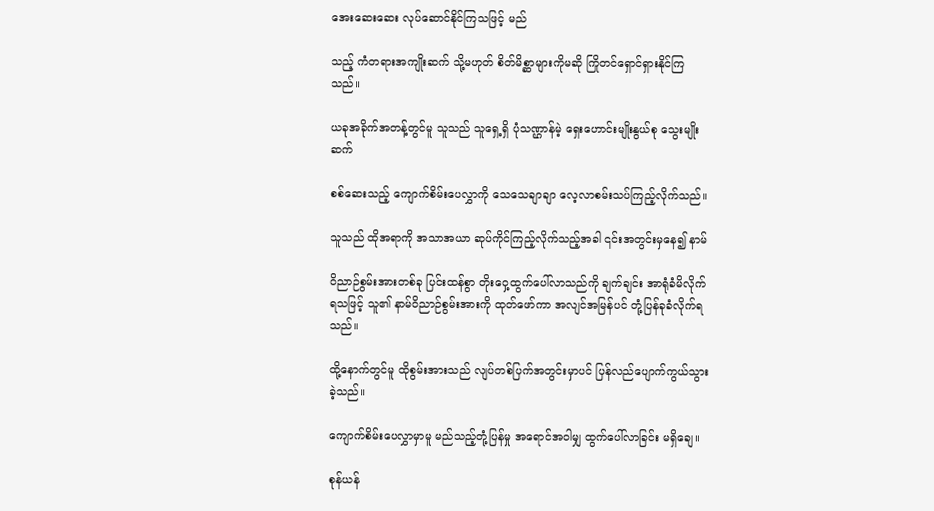အေးဆေးဆေး လုပ်ဆောင်နိုင်ကြသဖြင့် မည်

သည့် ကံတရားအကျိုးဆက် သို့မဟုတ် စိတ်မိစ္ဆာများကိုမဆို ကြိုတင်ရှောင်ရှားနိုင်ကြသည်။

ယခုအခိုက်အတန့်တွင်မူ သူသည် သူရှေ့ရှိ ပုံသဏ္ဌာန်မဲ့ ရှေးဟောင်းမျိုးနွယ်စု သွေးမျိုးဆက်

စစ်ဆေးသည့် ကျောက်စိမ်းပေလွှာကို သေသေချာချာ လေ့လာစမ်းသပ်ကြည့်လိုက်သည်။

သူသည် ထိုအရာကို အသာအယာ ဆုပ်ကိုင်ကြည့်လိုက်သည့်အခါ ၎င်းအတွင်းမှနေ၍ နာမ်

ဝိညာဉ်စွမ်းအားတစ်ခု ပြင်းထန်စွာ တိုးဝှေ့ထွက်ပေါ်လာသည်ကို ချက်ချင်း အာရုံခံမိလိုက်ရသဖြင့် သူ၏ နာမ်ဝိညာဉ်စွမ်းအားကို ထုတ်ဖော်ကာ အလျင်အမြန်ပင် တုံ့ပြန်ခုခံလိုက်ရသည်။

ထို့နောက်တွင်မူ ထိုစွမ်းအားသည် လျပ်တစ်ပြက်အတွင်းမှာပင် ပြန်လည်ပျောက်ကွယ်သွားခဲ့သည်။

ကျောက်စိမ်းပေလွှာမှာမူ မည်သည့်တုံ့ပြန်မှု အရောင်အဝါမျှ ထွက်ပေါ်လာခြင်း မရှိချေ။

စုန်ယန်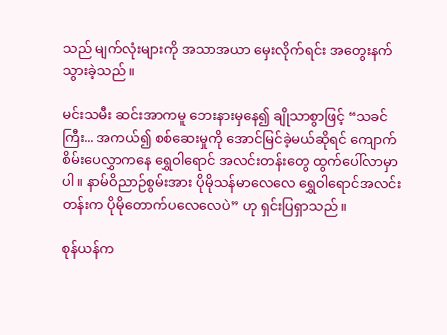သည် မျက်လုံးများကို အသာအယာ မှေးလိုက်ရင်း အတွေးနက်သွားခဲ့သည်။

မင်းသမီး ဆင်းအာကမူ ဘေးနားမှနေ၍ ချိုသာစွာဖြင့် “သခင်ကြီး... အကယ်၍ စစ်ဆေးမှုကို အောင်မြင်ခဲ့မယ်ဆိုရင် ကျောက်စိမ်းပေလွှာကနေ ရွှေဝါရောင် အလင်းတန်းတွေ ထွက်ပေါ်လာမှာပါ။ နာမ်ဝိညာဉ်စွမ်းအား ပိုမိုသန်မာလေလေ ရွှေဝါရောင်အလင်းတန်းက ပိုမိုတောက်ပလေလေပဲ” ဟု ရှင်းပြရှာသည်။

စုန်ယန်က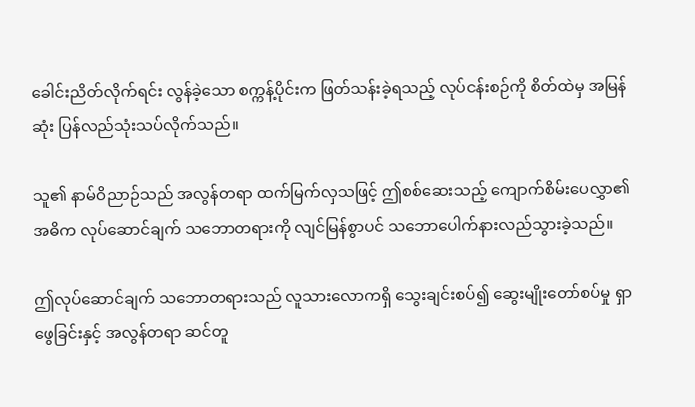ခေါင်းညိတ်လိုက်ရင်း လွန်ခဲ့သော စက္ကန့်ပိုင်းက ဖြတ်သန်းခဲ့ရသည့် လုပ်ငန်းစဉ်ကို စိတ်ထဲမှ အမြန်ဆုံး ပြန်လည်သုံးသပ်လိုက်သည်။

သူ၏ နာမ်ဝိညာဉ်သည် အလွန်တရာ ထက်မြက်လှသဖြင့် ဤစစ်ဆေးသည့် ကျောက်စိမ်းပေလွှာ၏ အဓိက လုပ်ဆောင်ချက် သဘောတရားကို လျင်မြန်စွာပင် သဘောပေါက်နားလည်သွားခဲ့သည်။

ဤလုပ်ဆောင်ချက် သဘောတရားသည် လူသားလောကရှိ သွေးချင်းစပ်၍ ဆွေးမျိုးတော်စပ်မှု ရှာဖွေခြင်းနှင့် အလွန်တရာ ဆင်တူ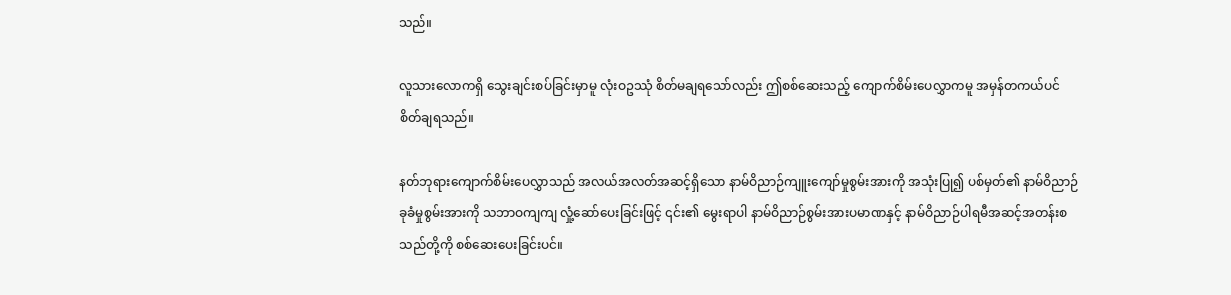သည်။

လူသားလောကရှိ သွေးချင်းစပ်ခြင်းမှာမူ လုံးဝဥဿုံ စိတ်မချရသော်လည်း ဤစစ်ဆေးသည့် ကျောက်စိမ်းပေလွှာကမူ အမှန်တကယ်ပင် စိတ်ချရသည်။

နတ်ဘုရားကျောက်စိမ်းပေလွှာသည် အလယ်အလတ်အဆင့်ရှိသော နာမ်ဝိညာဉ်ကျူးကျော်မှုစွမ်းအားကို အသုံးပြု၍ ပစ်မှတ်၏ နာမ်ဝိညာဉ်ခုခံမှုစွမ်းအားကို သဘာဝကျကျ လှုံ့ဆော်ပေးခြင်းဖြင့် ၎င်း၏ မွေးရာပါ နာမ်ဝိညာဉ်စွမ်းအားပမာဏနှင့် နာမ်ဝိညာဉ်ပါရမီအဆင့်အတန်းစသည်တို့ကို စစ်ဆေးပေးခြင်းပင်။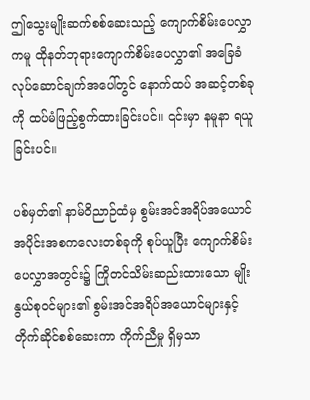ဤသွေးမျိုးဆက်စစ်ဆေးသည့် ကျောက်စိမ်းပေလွှာကမူ ထိုနတ်ဘုရားကျောက်စိမ်းပေလွှာ၏ အခြေခံလုပ်ဆောင်ချက်အပေါ်တွင် နောက်ထပ် အဆင့်တစ်ခုကို ထပ်မံဖြည့်စွက်ထားခြင်းပင်။ ၎င်းမှာ နမူနာ ရယူခြင်းပင်။

ပစ်မှတ်၏ နာမ်ဝိညာဉ်ထံမှ စွမ်းအင်အရိပ်အယောင် အပိုင်းအစကလေးတစ်ခုကို စုပ်ယူပြီး ကျောက်စိမ်းပေလွှာအတွင်း၌ ကြိုတင်သိမ်းဆည်းထားသော မျိုးနွယ်စုဝင်များ၏ စွမ်းအင်အရိပ်အယောင်များနှင့် တိုက်ဆိုင်စစ်ဆေးကာ ကိုက်ညီမှု ရှိမှသာ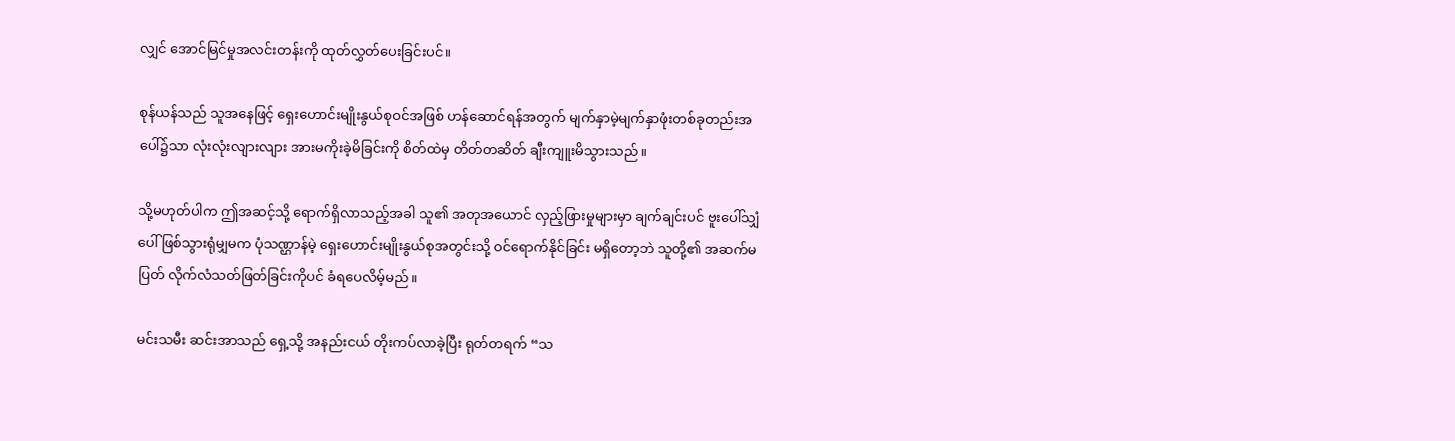လျှင် အောင်မြင်မှုအလင်းတန်းကို ထုတ်လွှတ်ပေးခြင်းပင်။

စုန်ယန်သည် သူအနေဖြင့် ရှေးဟောင်းမျိုးနွယ်စုဝင်အဖြစ် ဟန်ဆောင်ရန်အတွက် မျက်နှာမဲ့မျက်နှာဖုံးတစ်ခုတည်းအပေါ်၌သာ လုံးလုံးလျားလျား အားမကိုးခဲ့မိခြင်းကို စိတ်ထဲမှ တိတ်တဆိတ် ချီးကျူးမိသွားသည်။

သို့မဟုတ်ပါက ဤအဆင့်သို့ ရောက်ရှိလာသည့်အခါ သူ၏ အတုအယောင် လှည့်ဖြားမှုများမှာ ချက်ချင်းပင် ဗူးပေါ်သျှံပေါ် ဖြစ်သွားရုံမျှမက ပုံသဏ္ဌာန်မဲ့ ရှေးဟောင်းမျိုးနွယ်စုအတွင်းသို့ ဝင်ရောက်နိုင်ခြင်း မရှိတော့ဘဲ သူတို့၏ အဆက်မပြတ် လိုက်လံသတ်ဖြတ်ခြင်းကိုပင် ခံရပေလိမ့်မည်။

မင်းသမီး ဆင်းအာသည် ရှေ့သို့ အနည်းငယ် တိုးကပ်လာခဲ့ပြီး ရုတ်တရက် “သ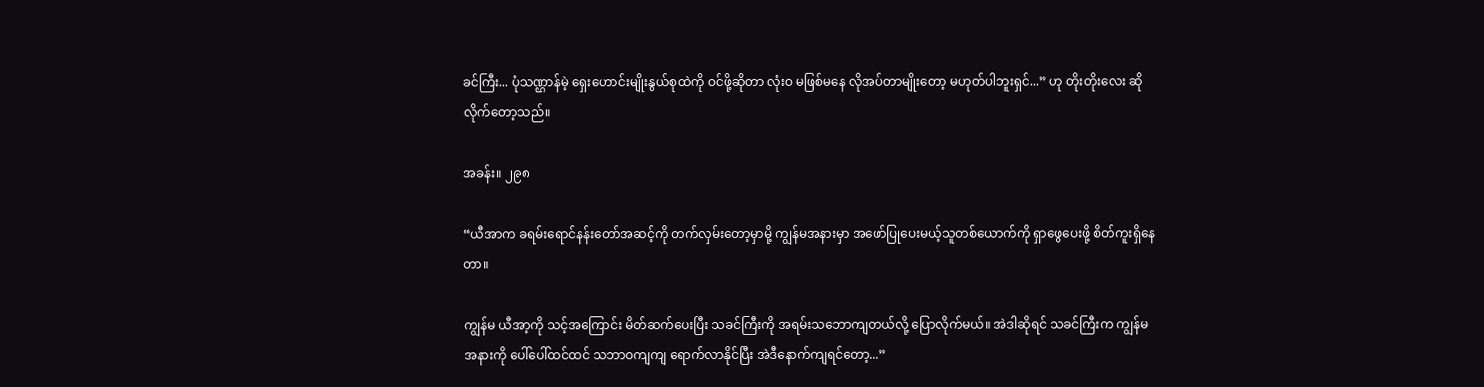ခင်ကြီး... ပုံသဏ္ဌာန်မဲ့ ရှေးဟောင်းမျိုးနွယ်စုထဲကို ဝင်ဖို့ဆိုတာ လုံးဝ မဖြစ်မနေ လိုအပ်တာမျိုးတော့ မဟုတ်ပါဘူးရှင်...” ဟု တိုးတိုးလေး ဆိုလိုက်တော့သည်။

အခန်း။ ၂၉၈

“ယီအာက ခရမ်းရောင်နန်းတော်အဆင့်ကို တက်လှမ်းတော့မှာမို့ ကျွန်မအနားမှာ အဖော်ပြုပေးမယ့်သူတစ်ယောက်ကို ရှာဖွေပေးဖို့ စိတ်ကူးရှိနေတာ။

ကျွန်မ ယီအာ့ကို သင့်အကြောင်း မိတ်ဆက်ပေးပြီး သခင်ကြီးကို အရမ်းသဘောကျတယ်လို့ ပြောလိုက်မယ်။ အဲဒါဆိုရင် သခင်ကြီးက ကျွန်မအနားကို ပေါ်ပေါ်ထင်ထင် သဘာဝကျကျ ရောက်လာနိုင်ပြီး အဲဒီနောက်ကျရင်တော့...”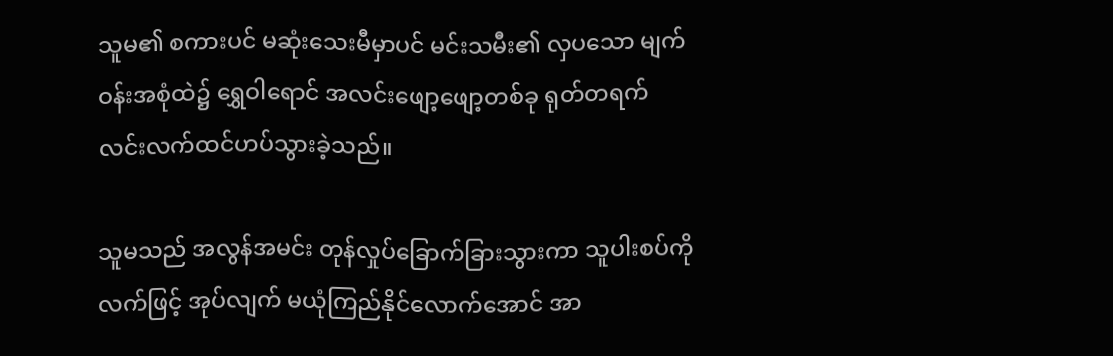သူမ၏ စကားပင် မဆုံးသေးမီမှာပင် မင်းသမီး၏ လှပသော မျက်ဝန်းအစုံထဲ၌ ရွှေဝါရောင် အလင်းဖျော့ဖျော့တစ်ခု ရုတ်တရက် လင်းလက်ထင်ဟပ်သွားခဲ့သည်။

သူမသည် အလွန်အမင်း တုန်လှုပ်ခြောက်ခြားသွားကာ သူပါးစပ်ကို လက်ဖြင့် အုပ်လျက် မယုံကြည်နိုင်လောက်အောင် အာ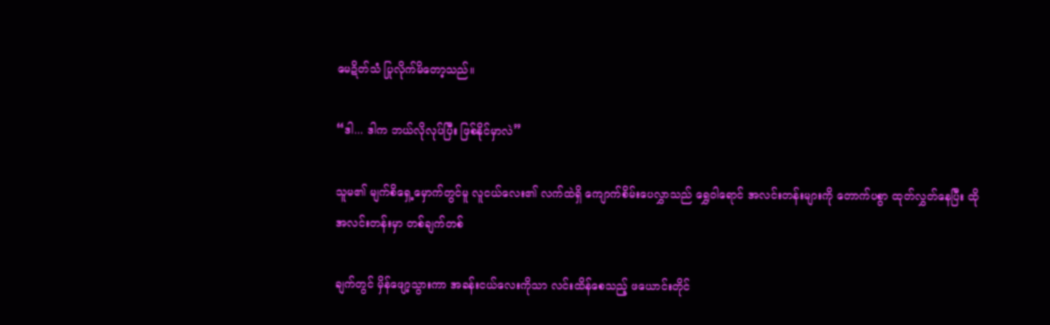မေဍိတ်သံ ပြုလိုက်မိတော့သည်။

“ဒါ... ဒါက ဘယ်လိုလုပ်ပြီး ဖြစ်နိုင်မှာလဲ”

သူမ၏ မျက်စိရှေ့မှောက်တွင်မူ လူငယ်လေး၏ လက်ထဲရှိ ကျောက်စိမ်းပေလွှာသည် ရွှေဝါရောင် အလင်းတန်းများကို တောက်ပစွာ ထုတ်လွှတ်နေပြီး ထိုအလင်းတန်းမှာ တစ်ချက်တစ်

ချက်တွင် မှိန်ဖျော့သွားကာ အခန်းငယ်လေးကိုသာ လင်းထိန်စေသည့် ဖယောင်းတိုင်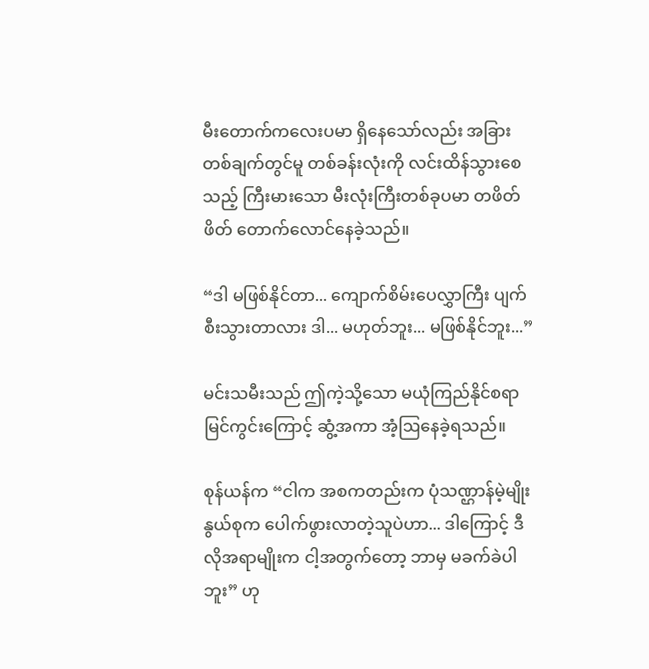မီးတောက်ကလေးပမာ ရှိနေသော်လည်း အခြားတစ်ချက်တွင်မူ တစ်ခန်းလုံးကို လင်းထိန်သွားစေသည့် ကြီးမားသော မီးလုံးကြီးတစ်ခုပမာ တဖိတ်ဖိတ် တောက်လောင်နေခဲ့သည်။

“ဒါ မဖြစ်နိုင်တာ... ကျောက်စိမ်းပေလွှာကြီး ပျက်စီးသွားတာလား ဒါ... မဟုတ်ဘူး... မဖြစ်နိုင်ဘူး...”

မင်းသမီးသည် ဤကဲ့သို့သော မယုံကြည်နိုင်စရာ မြင်ကွင်းကြောင့် ဆွံ့အကာ အံ့ဩနေခဲ့ရသည်။

စုန်ယန်က “ငါက အစကတည်းက ပုံသဏ္ဌာန်မဲ့မျိုးနွယ်စုက ပေါက်ဖွားလာတဲ့သူပဲဟာ... ဒါကြောင့် ဒီလိုအရာမျိုးက ငါ့အတွက်တော့ ဘာမှ မခက်ခဲပါဘူး” ဟု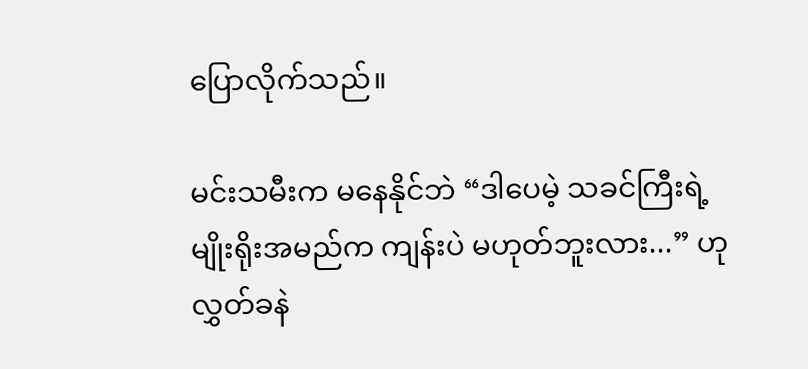ပြောလိုက်သည်။

မင်းသမီးက မနေနိုင်ဘဲ “ဒါပေမဲ့ သခင်ကြီးရဲ့ မျိုးရိုးအမည်က ကျန်းပဲ မဟုတ်ဘူးလား...” ဟု လွှတ်ခနဲ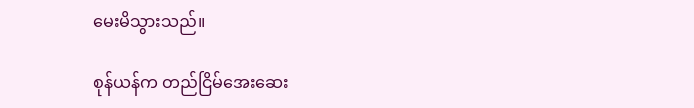မေးမိသွားသည်။

စုန်ယန်က တည်ငြိမ်အေးဆေး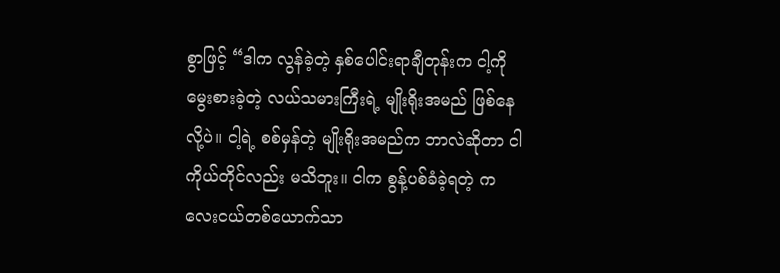စွာဖြင့် “ဒါက လွန်ခဲ့တဲ့ နှစ်ပေါင်းရာချီတုန်းက ငါ့ကို မွေးစားခဲ့တဲ့ လယ်သမားကြီးရဲ့ မျိုးရိုးအမည် ဖြစ်နေလို့ပဲ။ ငါ့ရဲ့ စစ်မှန်တဲ့ မျိုးရိုးအမည်က ဘာလဲဆိုတာ ငါကိုယ်တိုင်လည်း မသိဘူး။ ငါက စွန့်ပစ်ခံခဲ့ရတဲ့ ကလေးငယ်တစ်ယောက်သာ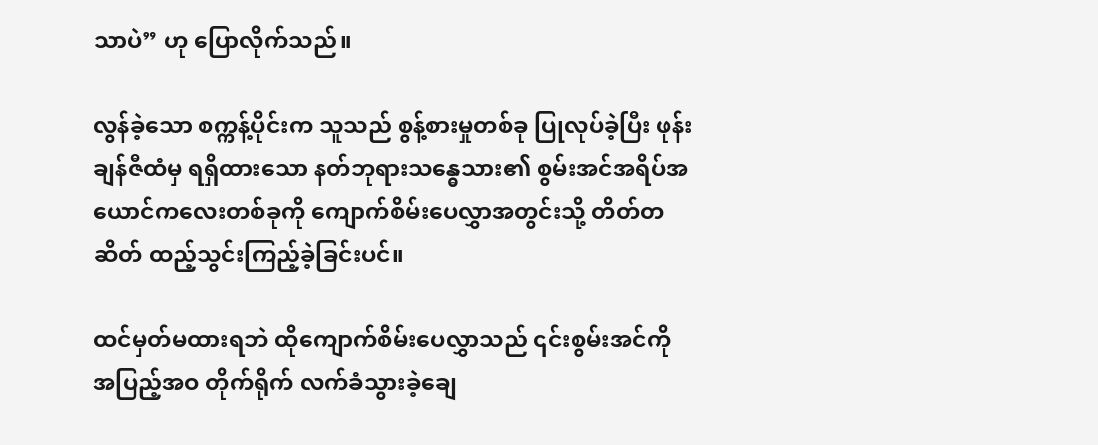သာပဲ” ဟု ပြောလိုက်သည်။

လွန်ခဲ့သော စက္ကန့်ပိုင်းက သူသည် စွန့်စားမှုတစ်ခု ပြုလုပ်ခဲ့ပြီး ဖုန်းချန်ဇီထံမှ ရရှိထားသော နတ်ဘုရားသန္ဓေသား၏ စွမ်းအင်အရိပ်အယောင်ကလေးတစ်ခုကို ကျောက်စိမ်းပေလွှာအတွင်းသို့ တိတ်တဆိတ် ထည့်သွင်းကြည့်ခဲ့ခြင်းပင်။

ထင်မှတ်မထားရဘဲ ထိုကျောက်စိမ်းပေလွှာသည် ၎င်းစွမ်းအင်ကို အပြည့်အဝ တိုက်ရိုက် လက်ခံသွားခဲ့ချေ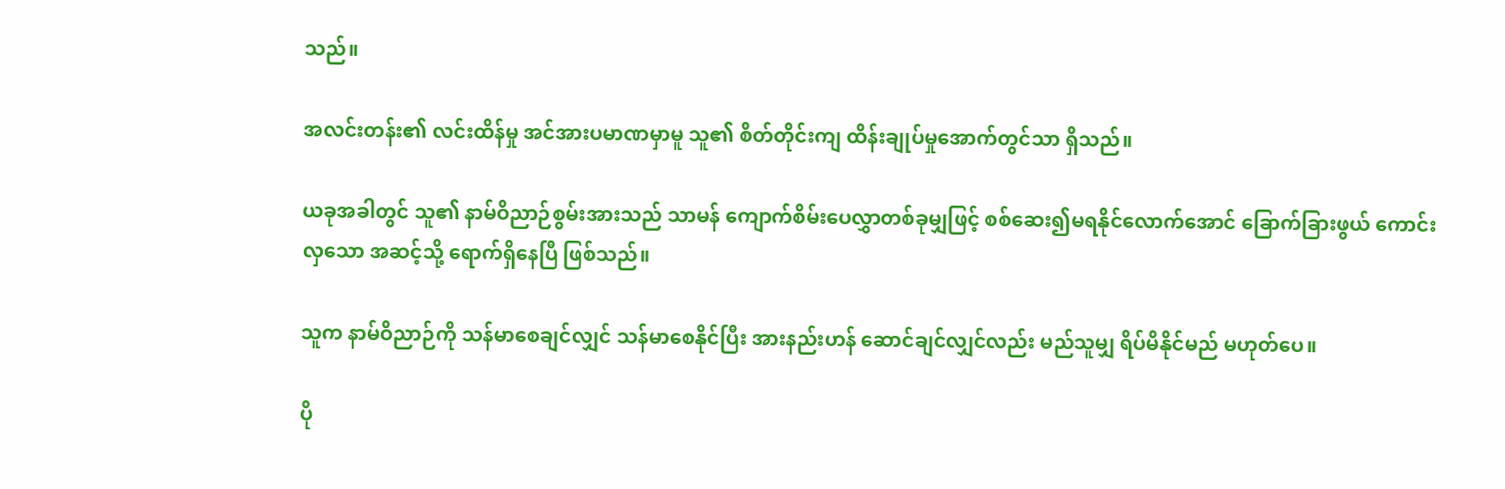သည်။

အလင်းတန်း၏ လင်းထိန်မှု အင်အားပမာဏမှာမူ သူ၏ စိတ်တိုင်းကျ ထိန်းချုပ်မှုအောက်တွင်သာ ရှိသည်။

ယခုအခါတွင် သူ၏ နာမ်ဝိညာဉ်စွမ်းအားသည် သာမန် ကျောက်စိမ်းပေလွှာတစ်ခုမျှဖြင့် စစ်ဆေး၍မရနိုင်လောက်အောင် ခြောက်ခြားဖွယ် ကောင်းလှသော အဆင့်သို့ ရောက်ရှိနေပြီ ဖြစ်သည်။

သူက နာမ်ဝိညာဉ်ကို သန်မာစေချင်လျှင် သန်မာစေနိုင်ပြီး အားနည်းဟန် ဆောင်ချင်လျှင်လည်း မည်သူမျှ ရိပ်မိနိုင်မည် မဟုတ်ပေ။

ပို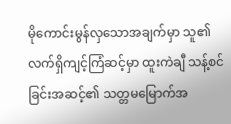မိုကောင်းမွန်လှသောအချက်မှာ သူ၏ လက်ရှိကျင့်ကြံဆင့်မှာ ထူးကဲချီ သန့်စင်ခြင်းအဆင့်၏ သတ္တမမြောက်အ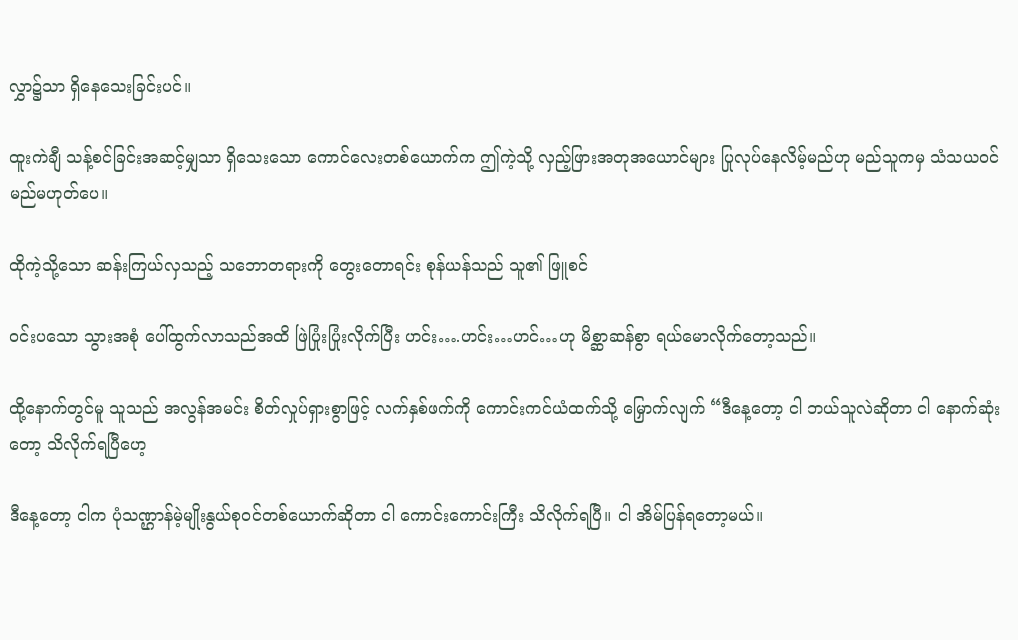လွှာ၌သာ ရှိနေသေးခြင်းပင်။

ထူးကဲချီ သန့်စင်ခြင်းအဆင့်မျှသာ ရှိသေးသော ကောင်လေးတစ်ယောက်က ဤကဲ့သို့ လှည့်ဖြားအတုအယောင်များ ပြုလုပ်နေလိမ့်မည်ဟု မည်သူကမှ သံသယဝင်မည်မဟုတ်ပေ။

ထိုကဲ့သို့သော ဆန်းကြယ်လှသည့် သဘောတရားကို တွေးတောရင်း စုန်ယန်သည် သူ၏ ဖြူစင်

ဝင်းပသော သွားအစုံ ပေါ်ထွက်လာသည်အထိ ဖြဲပြုံးပြုံးလိုက်ပြီး ဟင်း….ဟင်း…ဟင်…ဟု မိစ္ဆာဆန်စွာ ရယ်မောလိုက်တော့သည်။

ထို့နောက်တွင်မူ သူသည် အလွန်အမင်း စိတ်လှုပ်ရှားစွာဖြင့် လက်နှစ်ဖက်ကို ကောင်းကင်ယံထက်သို့ မြှောက်လျက် “ဒီနေ့တော့ ငါ ဘယ်သူလဲဆိုတာ ငါ နောက်ဆုံးတော့ သိလိုက်ရပြီဟေ့

ဒီနေ့တော့ ငါက ပုံသဏ္ဌာန်မဲ့မျိုးနွယ်စုဝင်တစ်ယောက်ဆိုတာ ငါ ကောင်းကောင်းကြီး သိလိုက်ရပြီ။ ငါ အိမ်ပြန်ရတော့မယ်။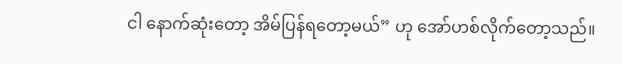ငါ နောက်ဆုံးတော့ အိမ်ပြန်ရတော့မယ်” ဟု အော်ဟစ်လိုက်တော့သည်။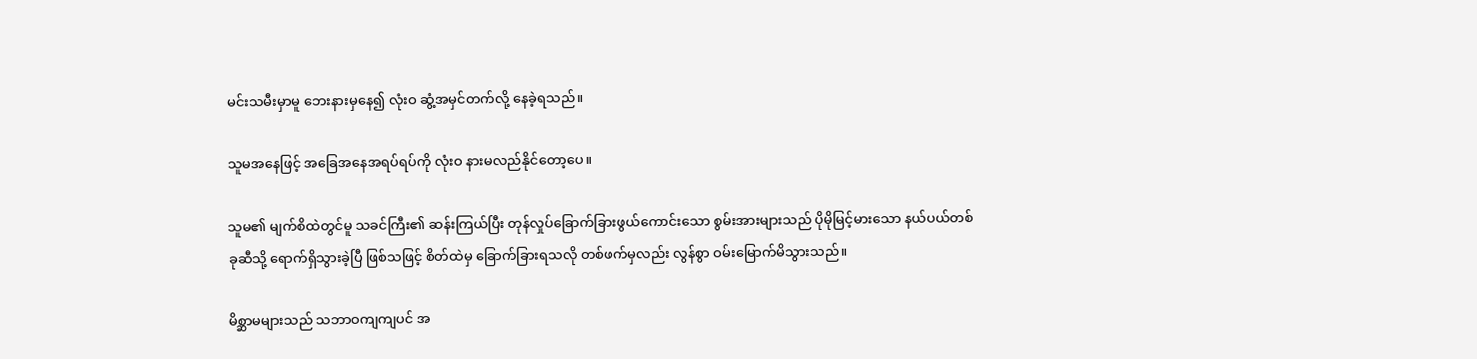မင်းသမီးမှာမူ ဘေးနားမှနေ၍ လုံးဝ ဆွံ့အမှင်တက်လို့ နေခဲ့ရသည်။

သူမအနေဖြင့် အခြေအနေအရပ်ရပ်ကို လုံးဝ နားမလည်နိုင်တော့ပေ။

သူမ၏ မျက်စိထဲတွင်မူ သခင်ကြီး၏ ဆန်းကြယ်ပြီး တုန်လှုပ်ခြောက်ခြားဖွယ်ကောင်းသော စွမ်းအားများသည် ပိုမိုမြင့်မားသော နယ်ပယ်တစ်ခုဆီသို့ ရောက်ရှိသွားခဲ့ပြီ ဖြစ်သဖြင့် စိတ်ထဲမှ ခြောက်ခြားရသလို တစ်ဖက်မှလည်း လွန်စွာ ဝမ်းမြောက်မိသွားသည်။

မိစ္ဆာမများသည် သဘာဝကျကျပင် အ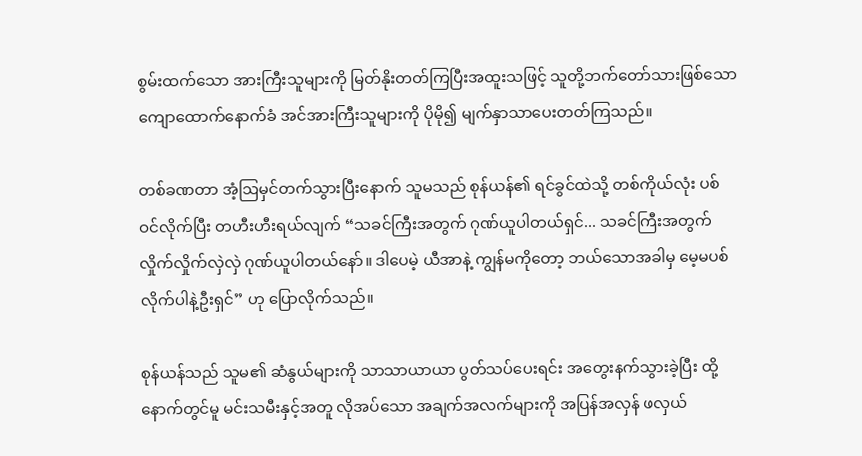စွမ်းထက်သော အားကြီးသူများကို မြတ်နိုးတတ်ကြပြီးအထူးသဖြင့် သူတို့ဘက်တော်သားဖြစ်သော ကျောထောက်နောက်ခံ အင်အားကြီးသူများကို ပိုမို၍ မျက်နှာသာပေးတတ်ကြသည်။

တစ်ခဏတာ အံ့ဩမှင်တက်သွားပြီးနောက် သူမသည် စုန်ယန်၏ ရင်ခွင်ထဲသို့ တစ်ကိုယ်လုံး ပစ်ဝင်လိုက်ပြီး တဟီးဟီးရယ်လျက် “သခင်ကြီးအတွက် ဂုဏ်ယူပါတယ်ရှင်... သခင်ကြီးအတွက် လှိုက်လှိုက်လှဲလှဲ ဂုဏ်ယူပါတယ်နော်။ ဒါပေမဲ့ ယီအာနဲ့ ကျွန်မကိုတော့ ဘယ်သောအခါမှ မေ့မပစ်လိုက်ပါနဲ့ဦးရှင်” ဟု ပြောလိုက်သည်။

စုန်ယန်သည် သူမ၏ ဆံနွယ်များကို သာသာယာယာ ပွတ်သပ်ပေးရင်း အတွေးနက်သွားခဲ့ပြီး ထို့နောက်တွင်မူ မင်းသမီးနှင့်အတူ လိုအပ်သော အချက်အလက်များကို အပြန်အလှန် ဖလှယ်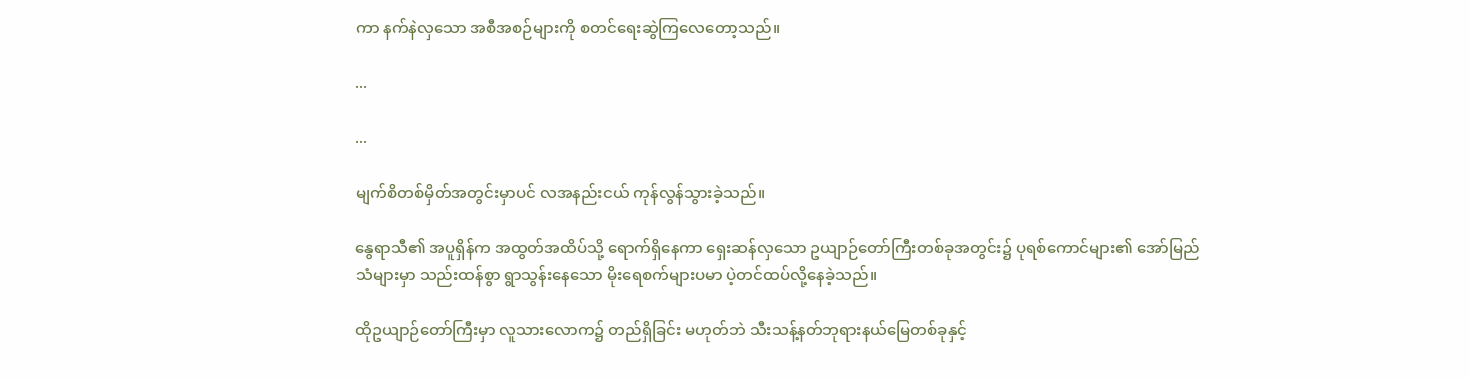ကာ နက်နဲလှသော အစီအစဉ်များကို စတင်ရေးဆွဲကြလေတော့သည်။

...

...

မျက်စိတစ်မှိတ်အတွင်းမှာပင် လအနည်းငယ် ကုန်လွန်သွားခဲ့သည်။

နွေရာသီ၏ အပူရှိန်က အထွတ်အထိပ်သို့ ရောက်ရှိနေကာ ရှေးဆန်လှသော ဥယျာဉ်တော်ကြီးတစ်ခုအတွင်း၌ ပုရစ်ကောင်များ၏ အော်မြည်သံများမှာ သည်းထန်စွာ ရွာသွန်းနေသော မိုးရေစက်များပမာ ပဲ့တင်ထပ်လို့နေခဲ့သည်။

ထိုဥယျာဉ်တော်ကြီးမှာ လူသားလောက၌ တည်ရှိခြင်း မဟုတ်ဘဲ သီးသန့်နတ်ဘုရားနယ်မြေတစ်ခုနှင့်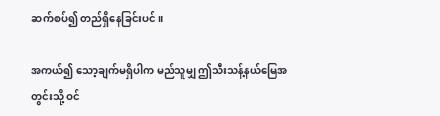ဆက်စပ်၍ တည်ရှိနေခြင်းပင်။

အကယ်၍ သော့ချက်မရှိပါက မည်သူမျှ ဤသီးသန့်နယ်မြေအတွင်းသို့ ဝင်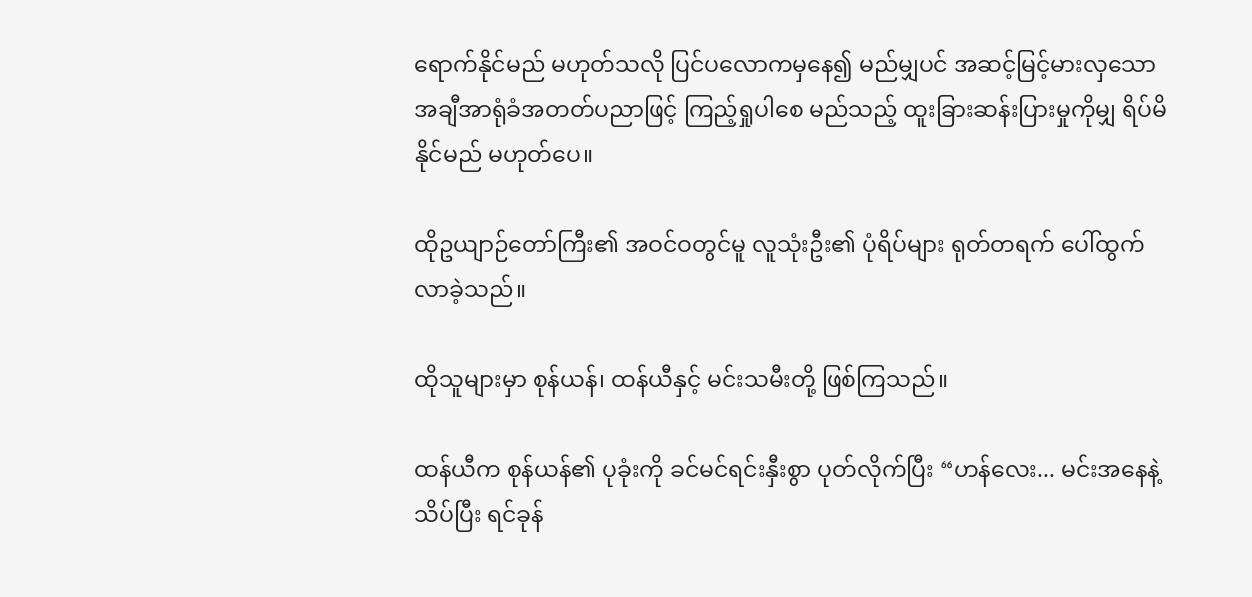ရောက်နိုင်မည် မဟုတ်သလို ပြင်ပလောကမှနေ၍ မည်မျှပင် အဆင့်မြင့်မားလှသော အချီအာရုံခံအတတ်ပညာဖြင့် ကြည့်ရှုပါစေ မည်သည့် ထူးခြားဆန်းပြားမှုကိုမျှ ရိပ်မိနိုင်မည် မဟုတ်ပေ။

ထိုဥယျာဉ်တော်ကြီး၏ အဝင်ဝတွင်မူ လူသုံးဦး၏ ပုံရိပ်များ ရုတ်တရက် ပေါ်ထွက်လာခဲ့သည်။

ထိုသူများမှာ စုန်ယန်၊ ထန်ယီနှင့် မင်းသမီးတို့ ဖြစ်ကြသည်။

ထန်ယီက စုန်ယန်၏ ပုခုံးကို ခင်မင်ရင်းနှီးစွာ ပုတ်လိုက်ပြီး “ဟန်လေး... မင်းအနေနဲ့ သိပ်ပြီး ရင်ခုန်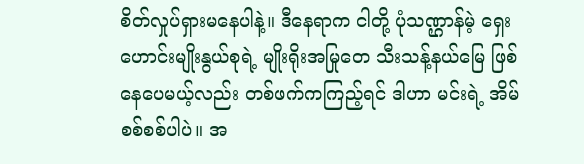စိတ်လှုပ်ရှားမနေပါနဲ့။ ဒီနေရာက ငါတို့ ပုံသဏ္ဌာန်မဲ့ ရှေးဟောင်းမျိုးနွယ်စုရဲ့ မျိုးရိုးအမြုတေ သီးသန့်နယ်မြေ ဖြစ်နေပေမယ့်လည်း တစ်ဖက်ကကြည့်ရင် ဒါဟာ မင်းရဲ့ အိမ်စစ်စစ်ပါပဲ။ အ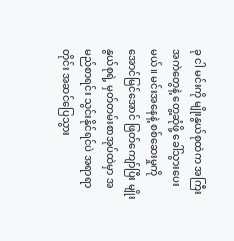ခု ငါ မင်းကို မျိုးနွယ်စုထဲက အကြီးအကဲတွေနဲ့ တွေ့ဆုံဖို့ ခေါ်သွားပေးမယ်။ မင်းအနေနဲ့ စစ်ဆေးမှုကို အောင်မြင်အောင် ဖြတ်ကျော်ပြီး မျိုးနွယ်စုရဲ့ မှတ်တမ်းစာအုပ်ထဲမှာ အမည်စာရင်း သွင်းနိုင်ရင်ပဲ အရာရာတိုင်း အဆင်ပြေသွား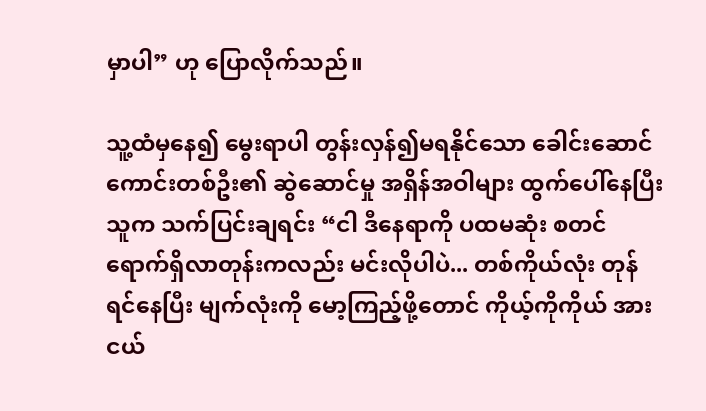မှာပါ” ဟု ပြောလိုက်သည်။

သူ့ထံမှနေ၍ မွေးရာပါ တွန်းလှန်၍မရနိုင်သော ခေါင်းဆောင်ကောင်းတစ်ဦး၏ ဆွဲဆောင်မှု အရှိန်အဝါများ ထွက်ပေါ်နေပြီး သူက သက်ပြင်းချရင်း “ငါ ဒီနေရာကို ပထမဆုံး စတင်ရောက်ရှိလာတုန်းကလည်း မင်းလိုပါပဲ... တစ်ကိုယ်လုံး တုန်ရင်နေပြီး မျက်လုံးကို မော့ကြည့်ဖို့တောင် ကိုယ့်ကိုကိုယ် အားငယ်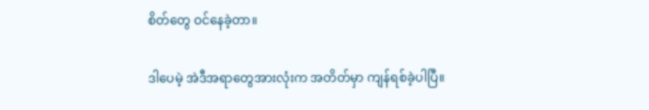စိတ်တွေ ဝင်နေခဲ့တာ။

ဒါပေမဲ့ အဲဒီအရာတွေအားလုံးက အတိတ်မှာ ကျန်ရစ်ခဲ့ပါပြီ။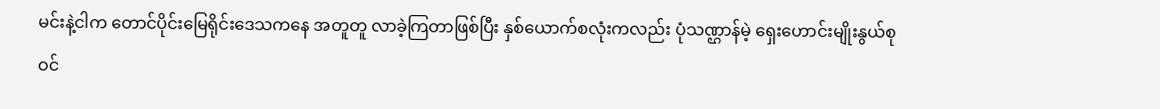မင်းနဲ့ငါက တောင်ပိုင်းမြေရိုင်းဒေသကနေ အတူတူ လာခဲ့ကြတာဖြစ်ပြီး နှစ်ယောက်စလုံးကလည်း ပုံသဏ္ဌာန်မဲ့ ရှေးဟောင်းမျိုးနွယ်စုဝင်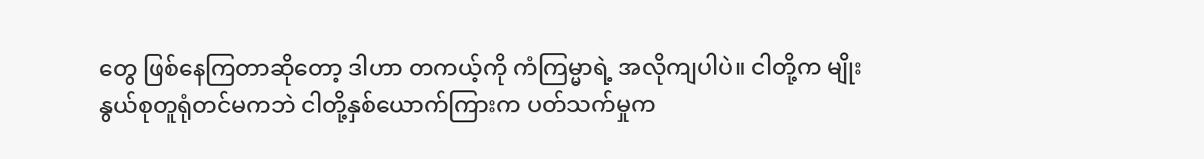တွေ ဖြစ်နေကြတာဆိုတော့ ဒါဟာ တကယ့်ကို ကံကြမ္မာရဲ့ အလိုကျပါပဲ။ ငါတို့က မျိုးနွယ်စုတူရုံတင်မကဘဲ ငါတို့နှစ်ယောက်ကြားက ပတ်သက်မှုက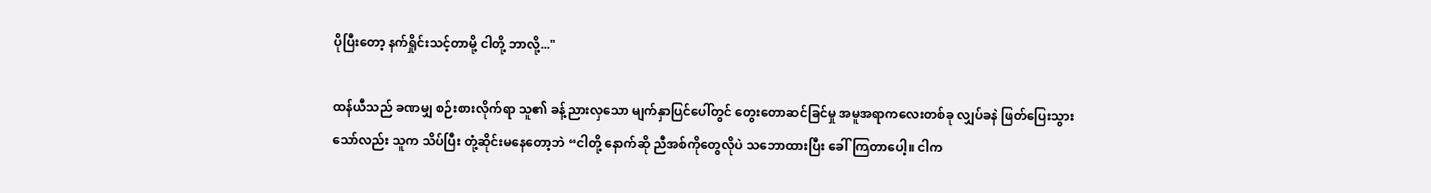ပိုပြီးတော့ နက်ရှိုင်းသင့်တာမို့ ငါတို့ ဘာလို့..."

ထန်ယီသည် ခဏမျှ စဉ်းစားလိုက်ရာ သူ၏ ခန့်ညားလှသော မျက်နှာပြင်ပေါ်တွင် တွေးတောဆင်ခြင်မှု အမူအရာကလေးတစ်ခု လျှပ်ခနဲ ဖြတ်ပြေးသွားသော်လည်း သူက သိပ်ပြီး တုံ့ဆိုင်းမနေတော့ဘဲ “ငါတို့ နောက်ဆို ညီအစ်ကိုတွေလိုပဲ သဘောထားပြီး ခေါ်ကြတာပေါ့။ ငါက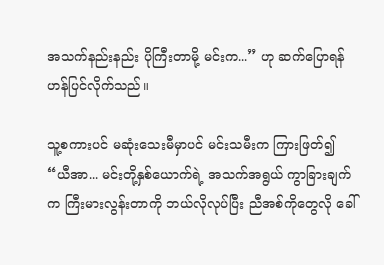အသက်နည်းနည်း ပိုကြီးတာမို့ မင်းက...” ဟု ဆက်ပြောရန် ဟန်ပြင်လိုက်သည်။

သူ့စကားပင် မဆုံးသေးမီမှာပင် မင်းသမီးက ကြားဖြတ်၍ “ယီအာ... မင်းတို့နှစ်ယောက်ရဲ့ အသက်အရွယ် ကွာခြားချက်က ကြီးမားလွန်းတာကို ဘယ်လိုလုပ်ပြီး ညီအစ်ကိုတွေလို ခေါ်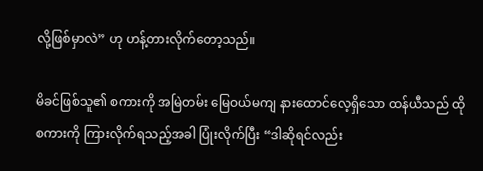လို့ဖြစ်မှာလဲ” ဟု ဟန့်တားလိုက်တော့သည်။

မိခင်ဖြစ်သူ၏ စကားကို အမြဲတမ်း မြေဝယ်မကျ နားထောင်လေ့ရှိသော ထန်ယီသည် ထိုစကားကို ကြားလိုက်ရသည့်အခါ ပြုံးလိုက်ပြီး “ဒါဆိုရင်လည်း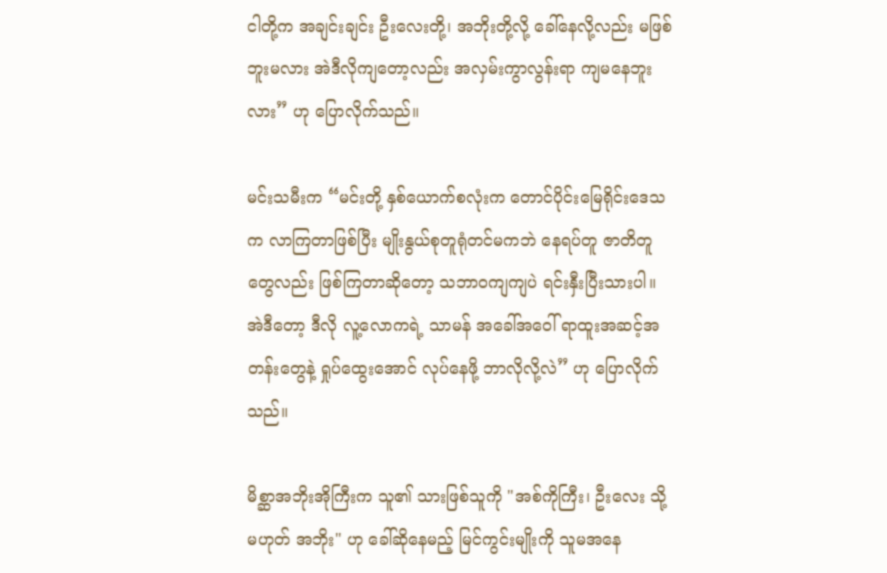ငါတို့က အချင်းချင်း ဦးလေးတို့၊ အဘိုးတို့လို့ ခေါ်နေလို့လည်း မဖြစ်ဘူးမလား အဲဒီလိုကျတော့လည်း အလှမ်းကွာလွန်းရာ ကျမနေဘူးလား” ဟု ပြောလိုက်သည်။

မင်းသမီးက “မင်းတို့ နှစ်ယောက်စလုံးက တောင်ပိုင်းမြေရိုင်းဒေသက လာကြတာဖြစ်ပြီး မျိုးနွယ်စုတူရုံတင်မကဘဲ နေရပ်တူ ဇာတိတူတွေလည်း ဖြစ်ကြတာဆိုတော့ သဘာဝကျကျပဲ ရင်းနှီးပြီးသားပါ။ အဲဒီတော့ ဒီလို လူ့လောကရဲ့ သာမန် အခေါ်အဝေါ် ရာထူးအဆင့်အတန်းတွေနဲ့ ရှုပ်ထွေးအောင် လုပ်နေဖို့ ဘာလိုလို့လဲ” ဟု ပြောလိုက်သည်။

မိစ္ဆာအဘိုးအိုကြီးက သူ၏ သားဖြစ်သူကို "အစ်ကိုကြီး၊ ဦးလေး သို့မဟုတ် အဘိုး" ဟု ခေါ်ဆိုနေမည့် မြင်ကွင်းမျိုးကို သူမအနေ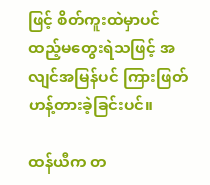ဖြင့် စိတ်ကူးထဲမှာပင် ထည့်မတွေးရဲသဖြင့် အလျင်အမြန်ပင် ကြားဖြတ်ဟန့်တားခဲ့ခြင်းပင်။

ထန်ယီက တ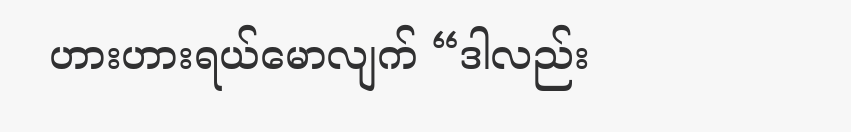ဟားဟားရယ်မောလျက် “ဒါလည်း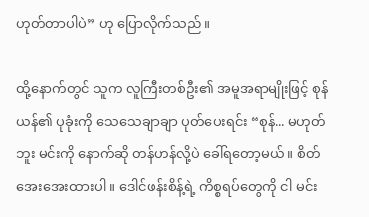ဟုတ်တာပါပဲ” ဟု ပြောလိုက်သည်။

ထို့နောက်တွင် သူက လူကြီးတစ်ဦး၏ အမူအရာမျိုးဖြင့် စုန်ယန်၏ ပုခုံးကို သေသေချာချာ ပုတ်ပေးရင်း “စုန်... မဟုတ်ဘူး မင်းကို နောက်ဆို တန်ဟန်လို့ပဲ ခေါ်ရတော့မယ်။ စိတ်အေးအေးထားပါ။ ဒေါင်ဖန်းစိန့်ရဲ့ ကိစ္စရပ်တွေကို ငါ မင်း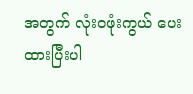အတွက် လုံးဝဖုံးကွယ် ပေးထားပြီးပါ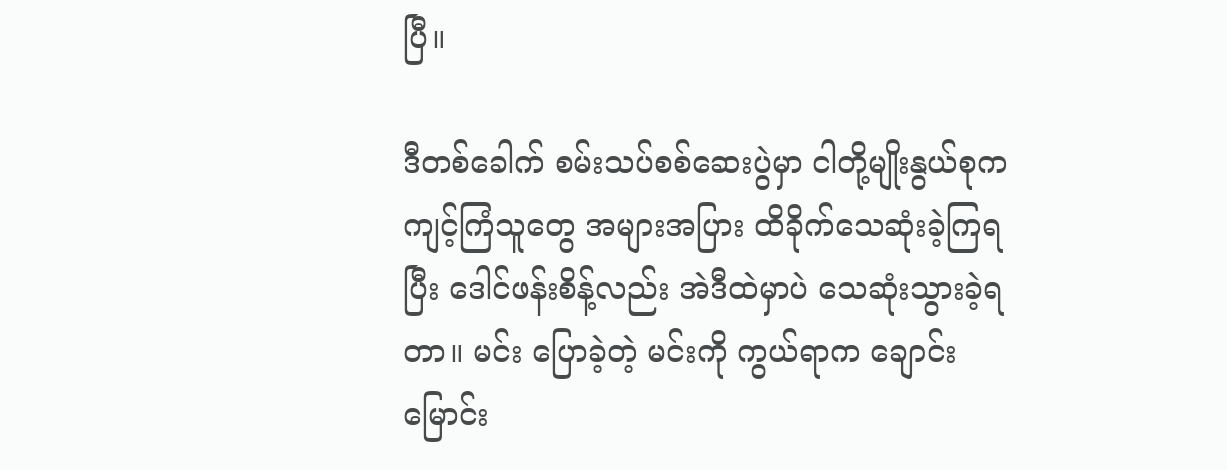ပြီ။

ဒီတစ်ခေါက် စမ်းသပ်စစ်ဆေးပွဲမှာ ငါတို့မျိုးနွယ်စုက ကျင့်ကြံသူတွေ အများအပြား ထိခိုက်သေဆုံးခဲ့ကြရပြီး ဒေါင်ဖန်းစိန့်လည်း အဲဒီထဲမှာပဲ သေဆုံးသွားခဲ့ရတာ။ မင်း ပြောခဲ့တဲ့ မင်းကို ကွယ်ရာက ချောင်းမြောင်း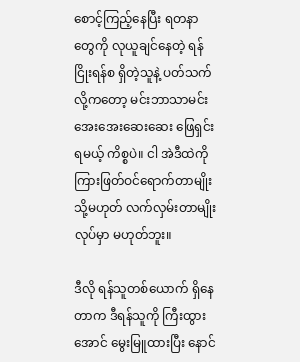စောင့်ကြည့်နေပြီး ရတနာတွေကို လုယူချင်နေတဲ့ ရန်ငြိုးရန်စ ရှိတဲ့သူနဲ့ ပတ်သက်လို့ကတော့ မင်းဘာသာမင်း အေးအေးဆေးဆေး ဖြေရှင်းရမယ့် ကိစ္စပဲ။ ငါ အဲဒီထဲကို ကြားဖြတ်ဝင်ရောက်တာမျိုး သို့မဟုတ် လက်လှမ်းတာမျိုး လုပ်မှာ မဟုတ်ဘူး။

ဒီလို ရန်သူတစ်ယောက် ရှိနေတာက ဒီရန်သူကို ကြီးထွားအောင် မွေးမြူထားပြီး နောင်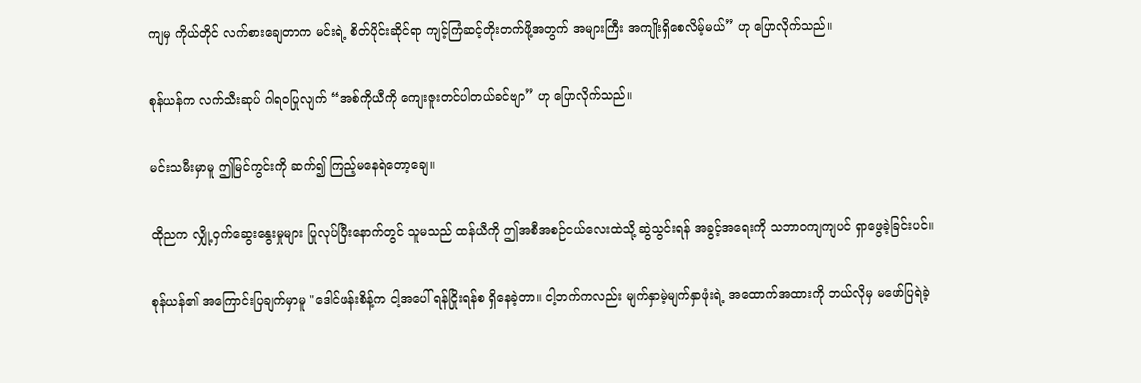ကျမှ ကိုယ်တိုင် လက်စားချေတာက မင်းရဲ့ စိတ်ပိုင်းဆိုင်ရာ ကျင့်ကြံဆင့်တိုးတက်ဖို့အတွက် အများကြီး အကျိုးရှိစေလိမ့်မယ်” ဟု ပြောလိုက်သည်။

စုန်ယန်က လက်သီးဆုပ် ဂါရဝပြုလျက် “အစ်ကိုယီကို ကျေးဇူးတင်ပါတယ်ခင်ဗျာ” ဟု ပြောလိုက်သည်။

မင်းသမီးမှာမူ ဤမြင်ကွင်းကို ဆက်၍ ကြည့်မနေရဲတော့ချေ။

ထိုညက လျှို့ဝှက်ဆွေးနွေးမှုများ ပြုလုပ်ပြီးနောက်တွင် သူမသည် ထန်ယီကို ဤအစီအစဉ်ငယ်လေးထဲသို့ ဆွဲသွင်းရန် အခွင့်အရေးကို သဘာဝကျကျပင် ရှာဖွေခဲ့ခြင်းပင်။

စုန်ယန်၏ အကြောင်းပြချက်မှာမူ "ဒေါင်ဖန်းစိန့်က ငါ့အပေါ် ရန်ငြိုးရန်စ ရှိနေခဲ့တာ။ ငါ့ဘက်ကလည်း မျက်နှာမဲ့မျက်နှာဖုံးရဲ့ အထောက်အထားကို ဘယ်လိုမှ မဖော်ပြရဲခဲ့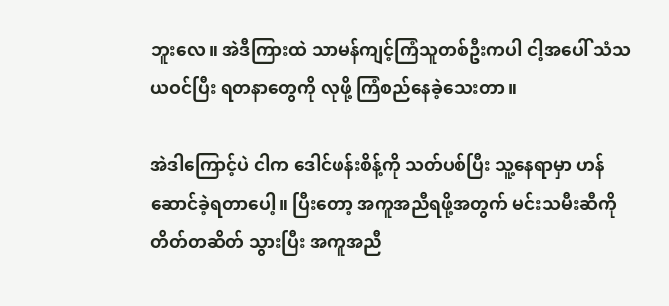ဘူးလေ။ အဲဒီကြားထဲ သာမန်ကျင့်ကြံသူတစ်ဦးကပါ ငါ့အပေါ် သံသယဝင်ပြီး ရတနာတွေကို လုဖို့ ကြံစည်နေခဲ့သေးတာ။

အဲဒါကြောင့်ပဲ ငါက ဒေါင်ဖန်းစိန့်ကို သတ်ပစ်ပြီး သူ့နေရာမှာ ဟန်ဆောင်ခဲ့ရတာပေါ့။ ပြီးတော့ အကူအညီရဖို့အတွက် မင်းသမီးဆီကို တိတ်တဆိတ် သွားပြီး အကူအညီ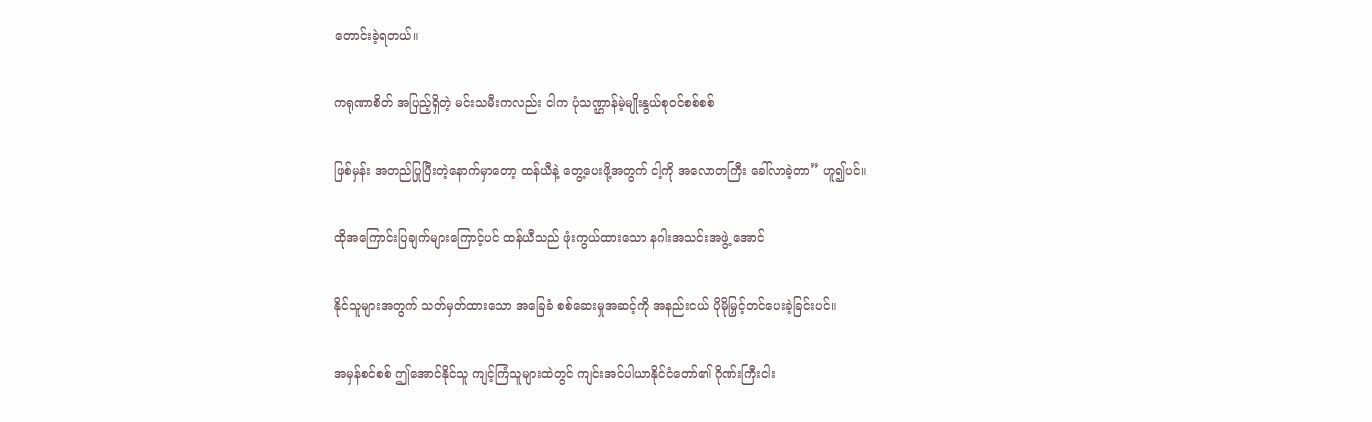တောင်းခဲ့ရတယ်။

ကရုဏာစိတ် အပြည့်ရှိတဲ့ မင်းသမီးကလည်း ငါက ပုံသဏ္ဌာန်မဲ့မျိုးနွယ်စုဝင်စစ်စစ်

ဖြစ်မှန်း အတည်ပြုပြီးတဲ့နောက်မှာတော့ ထန်ယီနဲ့ တွေ့ပေးဖို့အတွက် ငါ့ကို အလောတကြီး ခေါ်လာခဲ့တာ” ဟူ၍ပင်။

ထိုအကြောင်းပြချက်များကြောင့်ပင် ထန်ယီသည် ဖုံးကွယ်ထားသော နဂါးအသင်းအဖွဲ့ အောင်

နိုင်သူများအတွက် သတ်မှတ်ထားသော အခြေခံ စစ်ဆေးမှုအဆင့်ကို အနည်းငယ် ပိုမိုမြှင့်တင်ပေးခဲ့ခြင်းပင်။

အမှန်စင်စစ် ဤအောင်နိုင်သူ ကျင့်ကြံသူများထဲတွင် ကျင်းအင်ပါယာနိုင်ငံတော်၏ ဂိုဏ်းကြီးငါး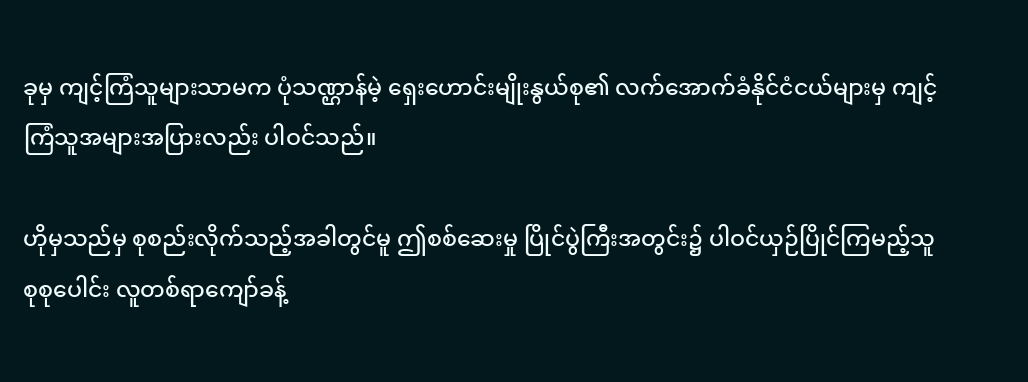ခုမှ ကျင့်ကြံသူများသာမက ပုံသဏ္ဌာန်မဲ့ ရှေးဟောင်းမျိုးနွယ်စု၏ လက်အောက်ခံနိုင်ငံငယ်များမှ ကျင့်ကြံသူအများအပြားလည်း ပါဝင်သည်။

ဟိုမှသည်မှ စုစည်းလိုက်သည့်အခါတွင်မူ ဤစစ်ဆေးမှု ပြိုင်ပွဲကြီးအတွင်း၌ ပါဝင်ယှဉ်ပြိုင်ကြမည့်သူ စုစုပေါင်း လူတစ်ရာကျော်ခန့်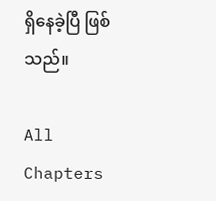ရှိနေခဲ့ပြီ ဖြစ်သည်။

All Chapters